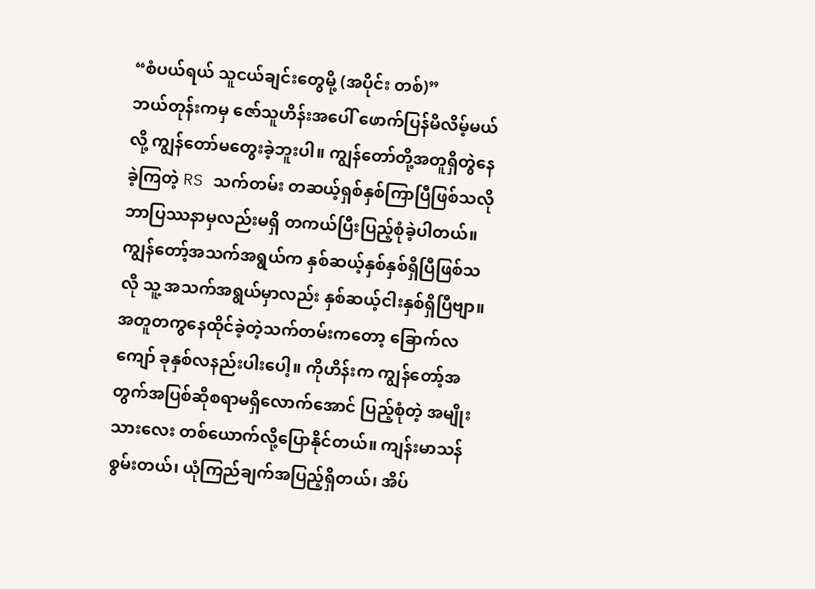“စံပယ်ရယ် သူငယ်ချင်းတွေမို့ (အပိုင်း တစ်)”
ဘယ်တုန်းကမှ ဇော်သူဟိန်းအပေါ် ဖောက်ပြန်မိလိမ့်မယ်လို့ ကျွန်တော်မတွေးခဲ့ဘူးပါ။ ကျွန်တော်တို့အတူရှိတွဲနေခဲ့ကြတဲ့ RS သက်တမ်း တဆယ့်ရှစ်နှစ်ကြာပြီဖြစ်သလို ဘာပြဿနာမှလည်းမရှိ တကယ်ပြီးပြည့်စုံခဲ့ပါတယ်။ ကျွန်တော့်အသက်အရွယ်က နှစ်ဆယ့်နှစ်နှစ်ရှိပြီဖြစ်သလို သူ့ အသက်အရွယ်မှာလည်း နှစ်ဆယ့်ငါးနှစ်ရှိပြီဗျာ။ အတူတကွနေထိုင်ခဲ့တဲ့သက်တမ်းကတော့ ခြောက်လကျော် ခုနှစ်လနည်းပါးပေါ့။ ကိုဟိန်းက ကျွန်တော့်အတွက်အပြစ်ဆိုစရာမရှိလောက်အောင် ပြည့်စုံတဲ့ အမျိုးသားလေး တစ်ယောက်လို့ပြောနိုင်တယ်။ ကျန်းမာသန်စွမ်းတယ်၊ ယုံကြည်ချက်အပြည့်ရှိတယ်၊ အိပ်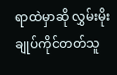ရာထဲမှာဆို လွှမ်းမိုးချုပ်ကိုင်တတ်သူ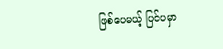ဖြစ်ပေမယ့် ပြင်ပမှာ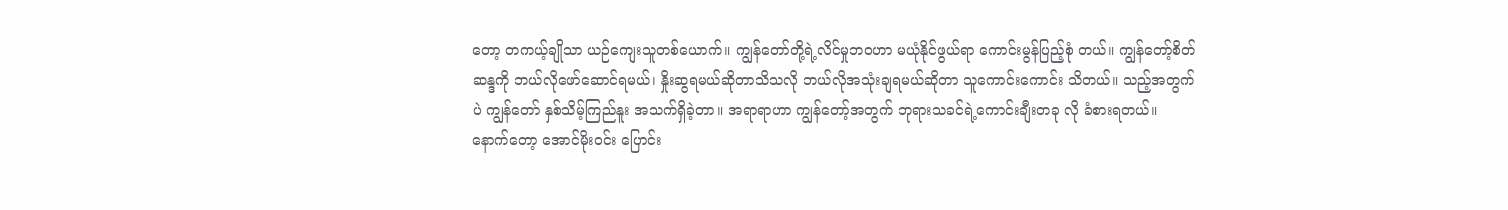တော့ တကယ့်ချိုသာ ယဉ်ကျေးသူတစ်ယောက်။ ကျွန်တော်တို့ရဲ့လိင်မှုဘဝဟာ မယုံနိုင်ဖွယ်ရာ ကောင်းမွန်ပြည့်စုံ တယ်။ ကျွန်တော့်စိတ်ဆန္ဒကို ဘယ်လိုဖော်ဆောင်ရမယ်၊ နှိုးဆွရမယ်ဆိုတာသိသလို ဘယ်လိုအသုံးချရမယ်ဆိုတာ သူကောင်းကောင်း သိတယ်။ သည့်အတွက်ပဲ ကျွန်တော် နှစ်သိမ့်ကြည်နူး အသက်ရှိခဲ့တာ။ အရာရာဟာ ကျွန်တော့်အတွက် ဘုရားသခင်ရဲ့ကောင်းချီးတခု လို ခံစားရတယ်။
နောက်တော့ အောင်မိုးဝင်း ပြောင်း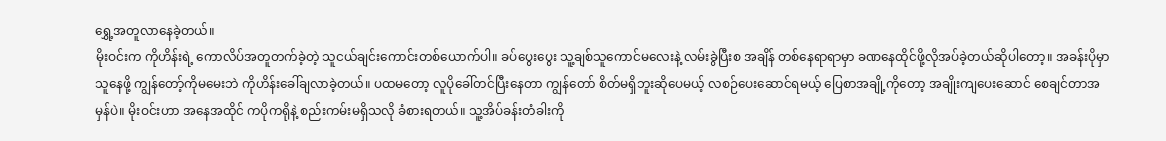ရွှေ့အတူလာနေခဲ့တယ်။
မိုးဝင်းက ကိုဟိန်းရဲ့ ကောလိပ်အတူတက်ခဲ့တဲ့ သူငယ်ချင်းကောင်းတစ်ယောက်ပါ။ ခပ်ပွေးပွေး သူ့ချစ်သူကောင်မလေးနဲ့ လမ်းခွဲပြီးစ အချိန် တစ်နေရာရာမှာ ခဏနေထိုင်ဖို့လိုအပ်ခဲ့တယ်ဆိုပါတော့။ အခန်းပိုမှာ သူနေဖို့ ကျွန်တော့်ကိုမမေးဘဲ ကိုဟိန်းခေါ်ချလာခဲ့တယ်။ ပထမတော့ လူပိုခေါ်တင်ပြီးနေတာ ကျွန်တော် စိတ်မရှိဘူးဆိုပေမယ့် လစဉ်ပေးဆောင်ရမယ့် ပြေစာအချို့ကိုတော့ အချိုးကျပေးဆောင် စေချင်တာအမှန်ပဲ။ မိုးဝင်းဟာ အနေအထိုင် ကပိုကရိုနဲ့ စည်းကမ်းမရှိသလို ခံစားရတယ်။ သူ့အိပ်ခန်းတံခါးကို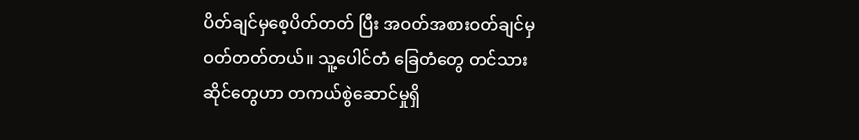ပိတ်ချင်မှစေ့ပိတ်တတ် ပြီး အဝတ်အစားဝတ်ချင်မှဝတ်တတ်တယ်။ သူ့ပေါင်တံ ခြေတံတွေ တင်သားဆိုင်တွေဟာ တကယ်စွဲဆောင်မှုရှိ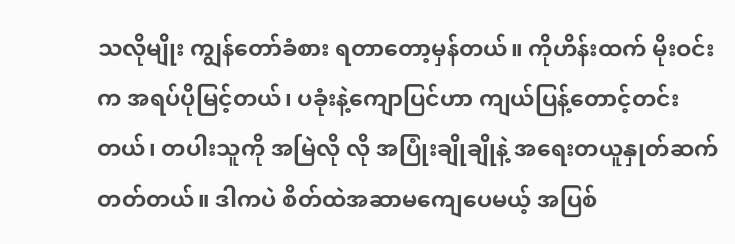သလိုမျိုး ကျွန်တော်ခံစား ရတာတော့မှန်တယ်။ ကိုဟိန်းထက် မိုးဝင်းက အရပ်ပိုမြင့်တယ်၊ ပခုံးနဲ့ကျောပြင်ဟာ ကျယ်ပြန့်တောင့်တင်းတယ်၊ တပါးသူကို အမြဲလို လို အပြုံးချိုချိုနဲ့ အရေးတယူနှုတ်ဆက်တတ်တယ်။ ဒါကပဲ စိတ်ထဲအဆာမကျေပေမယ့် အပြစ်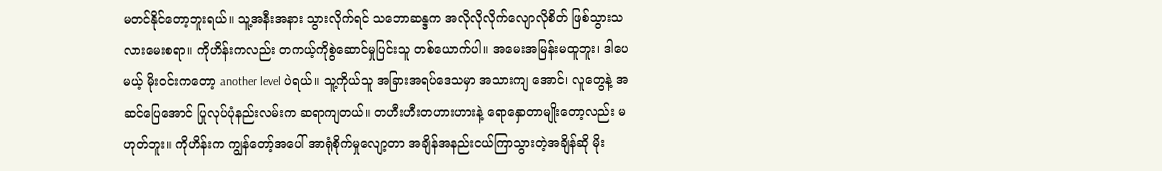မတင်နိုင်တော့ဘူးရယ်။ သူ့အနီးအနား သွားလိုက်ရင် သဘောဆန္ဒက အလိုလိုလိုက်လျောလိုစိတ် ဖြစ်သွားသလားမေးစရာ။ ကိုဟိန်းကလည်း တကယ့်ကိုစွဲဆောင်မှုပြင်းသူ တစ်ယောက်ပါ။ အမေးအမြန်းမထူဘူး၊ ဒါပေမယ့် မိုးဝင်းကတော့ another level ပဲရယ်။ သူ့ကိုယ်သူ အခြားအရပ်ဒေသမှာ အသားကျ အောင်၊ လူတွေနဲ့ အဆင်ပြေအောင် ပြုလုပ်ပုံနည်းလမ်းက ဆရာကျတယ်။ တဟီးဟီးတဟားဟားနဲ့ ရောနှောတာမျိုးတော့လည်း မဟုတ်ဘူး။ ကိုဟိန်းက ကျွန်တော့်အပေါ် အာရုံစိုက်မှုလျော့တာ အချိန်အနည်းငယ်ကြာသွားတဲ့အချိန်ဆို မိုး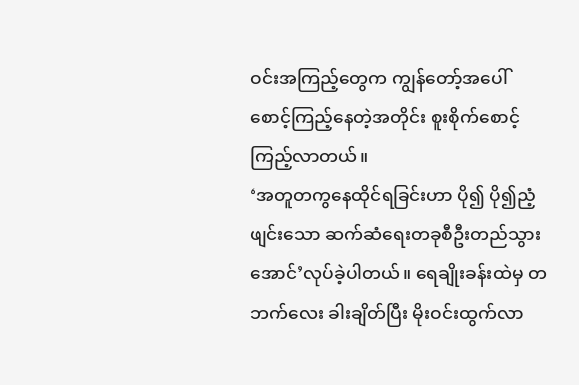ဝင်းအကြည့်တွေက ကျွန်တော့်အပေါ် စောင့်ကြည့်နေတဲ့အတိုင်း စူးစိုက်စောင့်ကြည့်လာတယ်။
‘အတူတကွနေထိုင်ရခြင်းဟာ ပို၍ ပို၍ညံ့ဖျင်းသော ဆက်ဆံရေးတခုစီဦးတည်သွားအောင်’လုပ်ခဲ့ပါတယ်။ ရေချိုးခန်းထဲမှ တဘက်လေး ခါးချိတ်ပြီး မိုးဝင်းထွက်လာ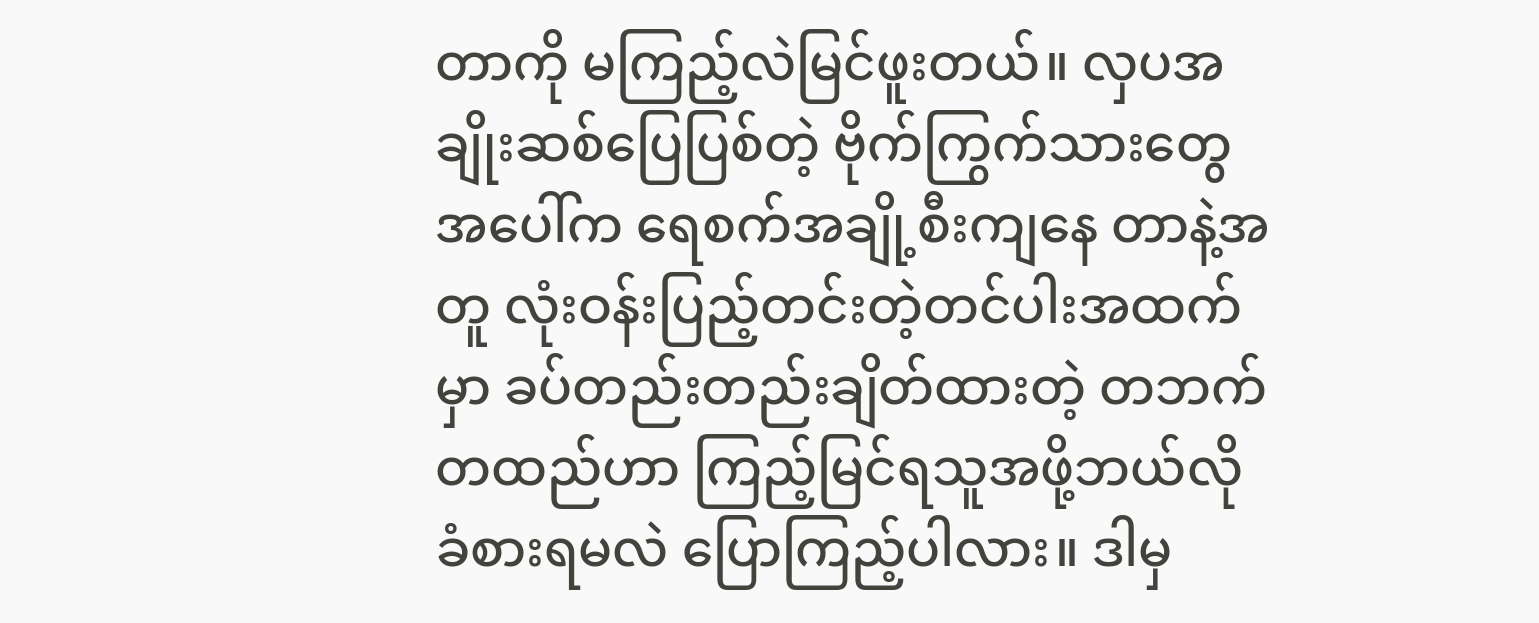တာကို မကြည့်လဲမြင်ဖူးတယ်။ လှပအချိုးဆစ်ပြေပြစ်တဲ့ ဗိုက်ကြွက်သားတွေအပေါ်က ရေစက်အချို့စီးကျနေ တာနဲ့အတူ လုံးဝန်းပြည့်တင်းတဲ့တင်ပါးအထက်မှာ ခပ်တည်းတည်းချိတ်ထားတဲ့ တဘက်တထည်ဟာ ကြည့်မြင်ရသူအဖို့ဘယ်လို ခံစားရမလဲ ပြောကြည့်ပါလား။ ဒါမှ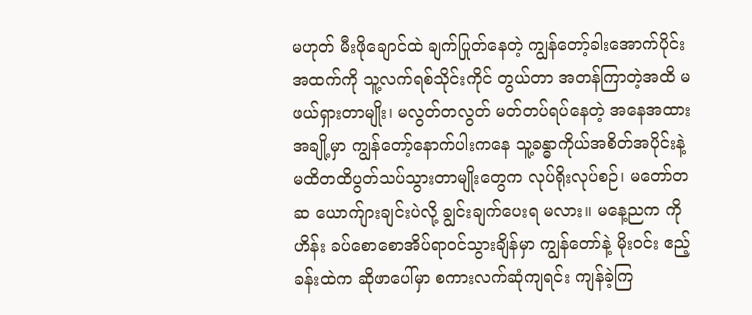မဟုတ် မီးဖိုချောင်ထဲ ချက်ပြုတ်နေတဲ့ ကျွန်တော့်ခါးအောက်ပိုင်းအထက်ကို သူ့လက်ရစ်သိုင်းကိုင် တွယ်တာ အတန်ကြာတဲ့အထိ မဖယ်ရှားတာမျိုး၊ မလွတ်တလွတ် မတ်တပ်ရပ်နေတဲ့ အနေအထားအချို့မှာ ကျွန်တော့်နောက်ပါးကနေ သူ့ခန္ဓာကိုယ်အစိတ်အပိုင်းနဲ့ မထိတထိပွတ်သပ်သွားတာမျိုးတွေက လုပ်ရိုးလုပ်စဉ်၊ မတော်တဆ ယောက်ျားချင်းပဲလို့ ချွင်းချက်ပေးရ မလား။ မနေ့ညက ကိုဟိန်း ခပ်စောစောအိပ်ရာဝင်သွားချိန်မှာ ကျွန်တော်နဲ့ မိုးဝင်း ဧည့်ခန်းထဲက ဆိုဖာပေါ်မှာ စကားလက်ဆုံကျရင်း ကျန်ခဲ့ကြ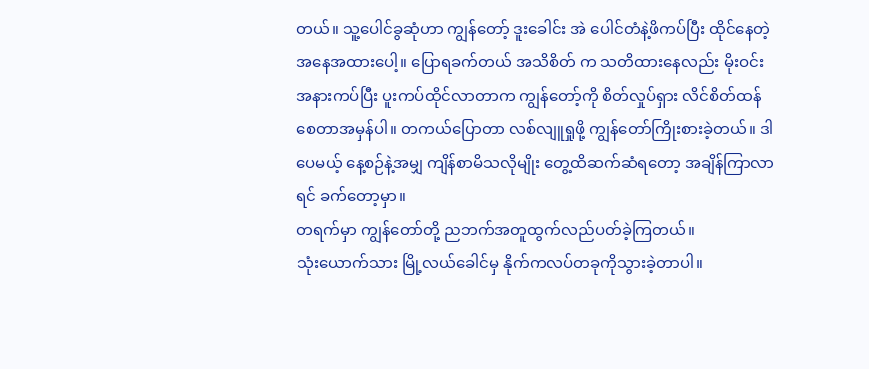တယ်။ သူ့ပေါင်ခွဆုံဟာ ကျွန်တော့် ဒူးခေါင်း အဲ ပေါင်တံနဲ့ဖိကပ်ပြီး ထိုင်နေတဲ့အနေအထားပေါ့။ ပြောရခက်တယ် အသိစိတ် က သတိထားနေလည်း မိုးဝင်း အနားကပ်ပြီး ပူးကပ်ထိုင်လာတာက ကျွန်တော့်ကို စိတ်လှုပ်ရှား လိင်စိတ်ထန်စေတာအမှန်ပါ။ တကယ်ပြောတာ လစ်လျူရှုဖို့ ကျွန်တော်ကြိုးစားခဲ့တယ်။ ဒါပေမယ့် နေ့စဉ်နဲ့အမျှ ကျိန်စာမိသလိုမျိုး တွေ့ထိဆက်ဆံရတော့ အချိန်ကြာလာရင် ခက်တော့မှာ။
တရက်မှာ ကျွန်တော်တို့ ညဘက်အတူထွက်လည်ပတ်ခဲ့ကြတယ်။
သုံးယောက်သား မြို့လယ်ခေါင်မှ နိုက်ကလပ်တခုကိုသွားခဲ့တာပါ။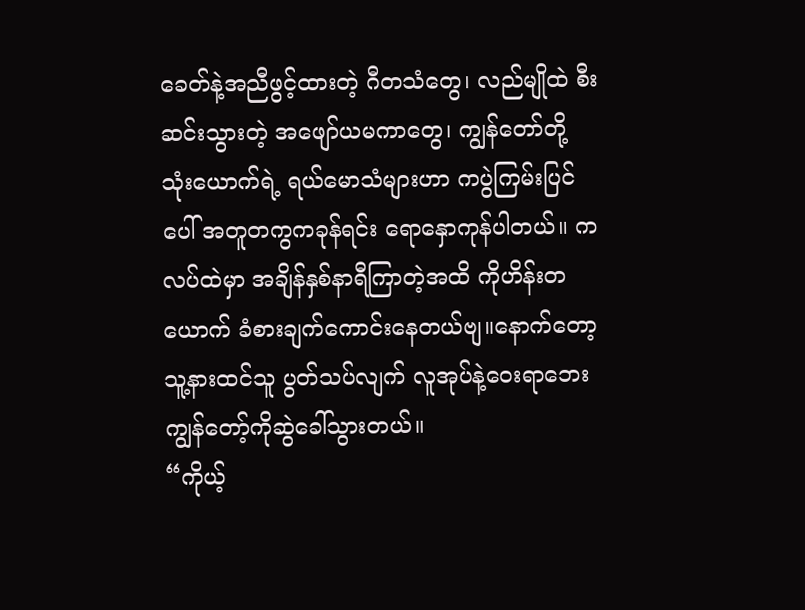ခေတ်နဲ့အညီဖွင့်ထားတဲ့ ဂီတသံတွေ၊ လည်မျိုထဲ စီးဆင်းသွားတဲ့ အဖျော်ယမကာတွေ၊ ကျွန်တော်တို့ သုံးယောက်ရဲ့ ရယ်မောသံများဟာ ကပွဲကြမ်းပြင်ပေါ် အတူတကွကခုန်ရင်း ရောနှောကုန်ပါတယ်။ ကလပ်ထဲမှာ အချိန်နှစ်နာရီကြာတဲ့အထိ ကိုဟိန်းတယောက် ခံစားချက်ကောင်းနေတယ်ဗျ။နောက်တော့ သူ့နားထင်သူ ပွတ်သပ်လျက် လူအုပ်နဲ့ဝေးရာဘေး ကျွန်တော့်ကိုဆွဲခေါ်သွားတယ်။
“ကိုယ့်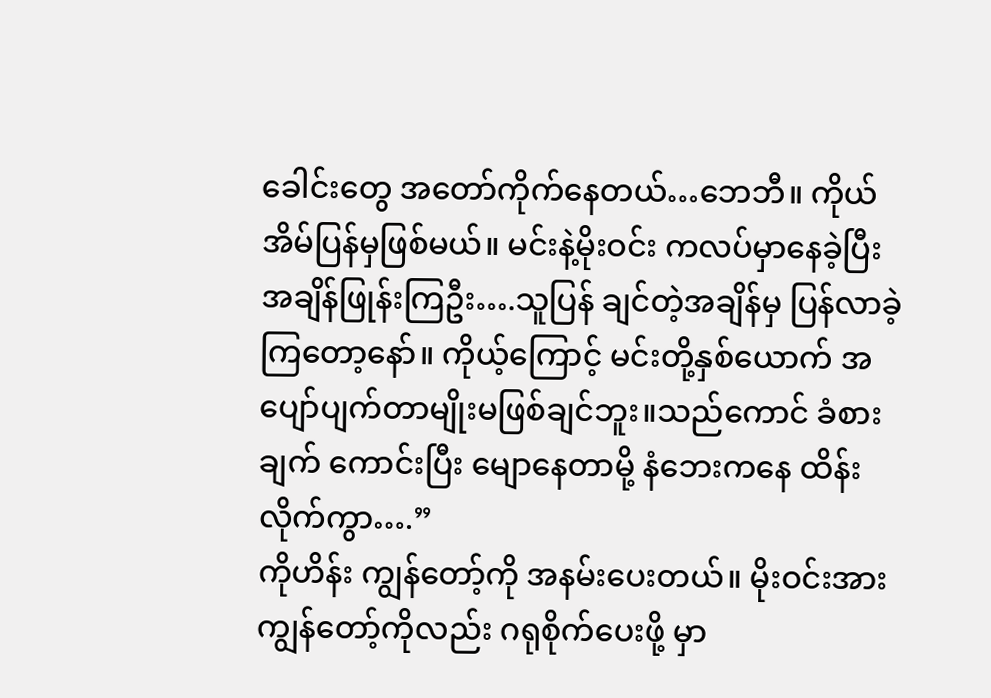ခေါင်းတွေ အတော်ကိုက်နေတယ်…ဘေဘီ။ ကိုယ်အိမ်ပြန်မှဖြစ်မယ်။ မင်းနဲ့မိုးဝင်း ကလပ်မှာနေခဲ့ပြီး အချိန်ဖြုန်းကြဦး….သူပြန် ချင်တဲ့အချိန်မှ ပြန်လာခဲ့ကြတော့နော်။ ကိုယ့်ကြောင့် မင်းတို့နှစ်ယောက် အပျော်ပျက်တာမျိုးမဖြစ်ချင်ဘူး။သည်ကောင် ခံစားချက် ကောင်းပြီး မျောနေတာမို့ နံဘေးကနေ ထိန်းလိုက်ကွာ….”
ကိုဟိန်း ကျွန်တော့်ကို အနမ်းပေးတယ်။ မိုးဝင်းအား ကျွန်တော့်ကိုလည်း ဂရုစိုက်ပေးဖို့ မှာ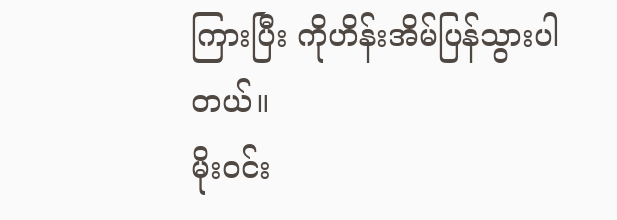ကြားပြီး ကိုဟိန်းအိမ်ပြန်သွားပါတယ်။
မိုးဝင်း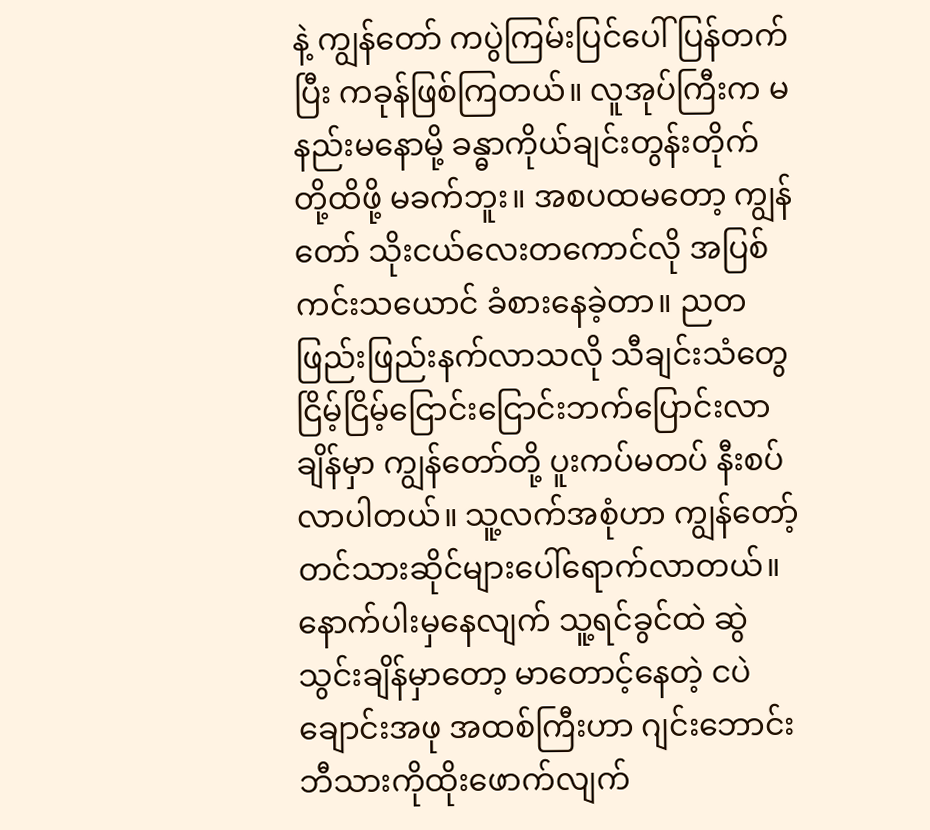နဲ့ ကျွန်တော် ကပွဲကြမ်းပြင်ပေါ် ပြန်တက်ပြီး ကခုန်ဖြစ်ကြတယ်။ လူအုပ်ကြီးက မနည်းမနောမို့ ခန္ဓာကိုယ်ချင်းတွန်းတိုက် တို့ထိဖို့ မခက်ဘူး။ အစပထမတော့ ကျွန်တော် သိုးငယ်လေးတကောင်လို အပြစ်ကင်းသယောင် ခံစားနေခဲ့တာ။ ညတဖြည်းဖြည်းနက်လာသလို သီချင်းသံတွေ ငြိမ့်ငြိမ့်ငြောင်းငြောင်းဘက်ပြောင်းလာချိန်မှာ ကျွန်တော်တို့ ပူးကပ်မတပ် နီးစပ်လာပါတယ်။ သူ့လက်အစုံဟာ ကျွန်တော့် တင်သားဆိုင်များပေါ်ရောက်လာတယ်။ နောက်ပါးမှနေလျက် သူ့ရင်ခွင်ထဲ ဆွဲသွင်းချိန်မှာတော့ မာတောင့်နေတဲ့ ငပဲချောင်းအဖု အထစ်ကြီးဟာ ဂျင်းဘောင်းဘီသားကိုထိုးဖောက်လျက်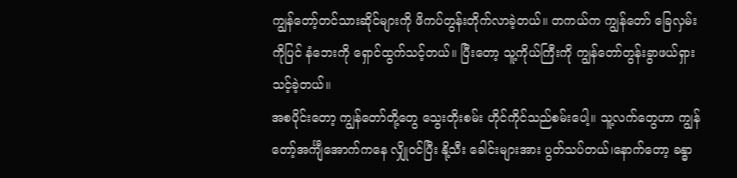ကျွန်တော့်တင်သားဆိုင်များကို ဖိကပ်တွန်းတိုက်လာခဲ့တယ်။ တကယ်က ကျွန်တော် ခြေလှမ်းကိုပြင် နံဘေးကို ရှောင်ထွက်သင့်တယ်။ ပြီးတော့ သူ့ကိုယ်ကြီးကို ကျွန်တော်တွန်းခွာဖယ်ရှားသင့်ခဲ့တယ်။
အစပိုင်းတော့ ကျွန်တော်တို့တွေ သွေးတိုးစမ်း ဟိုင်ကိုင်သည်စမ်းပေါ့။ သူ့လက်တွေဟာ ကျွန်တော့်အင်္ကျီအောက်ကနေ လျှိုဝင်ပြီး နို့သီး ခေါင်းများအား ပွတ်သပ်တယ်၊နောက်တော့ ခန္ဓာ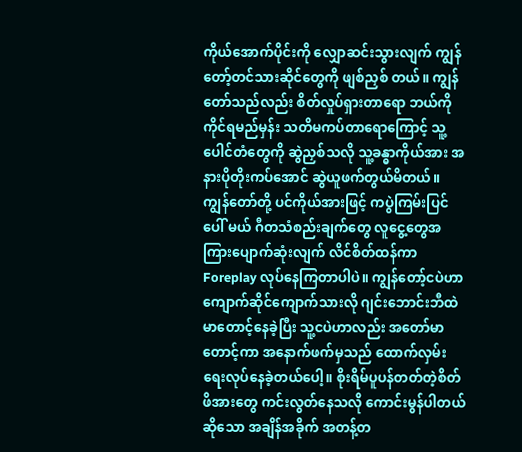ကိုယ်အောက်ပိုင်းကို လျှောဆင်းသွားလျက် ကျွန်တော့်တင်သားဆိုင်တွေကို ဖျစ်ညှစ် တယ်။ ကျွန်တော်သည်လည်း စိတ်လှုပ်ရှားတာရော ဘယ်ကိုကိုင်ရမည်မှန်း သတိမကပ်တာရောကြောင့် သူ့ပေါင်တံတွေကို ဆွဲညှစ်သလို သူ့ခန္ဓာကိုယ်အား အနားပိုတိုးကပ်အောင် ဆွဲယူဖက်တွယ်မိတယ်။ ကျွန်တော်တို့ ပင်ကိုယ်အားဖြင့် ကပွဲကြမ်းပြင်ပေါ် မယ် ဂီတသံစည်းချက်တွေ လူငွေ့တွေအကြားပျောက်ဆုံးလျက် လိင်စိတ်ထန်ကာ Foreplay လုပ်နေကြတာပါပဲ။ ကျွန်တော့်ငပဲဟာ ကျောက်ဆိုင်ကျောက်သားလို ဂျင်းဘောင်းဘီထဲမာတောင့်နေခဲ့ပြီး သူ့ငပဲဟာလည်း အတော်မာတောင့်ကာ အနောက်ဖက်မှသည် ထောက်လှမ်းရေးလုပ်နေခဲ့တယ်ပေါ့။ စိုးရိမ်ပူပန်တတ်တဲ့စိတ်ဖိအားတွေ ကင်းလွတ်နေသလို ကောင်းမွန်ပါတယ်ဆိုသော အချိန်အခိုက် အတန့်တ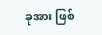ခုအား ဖြစ်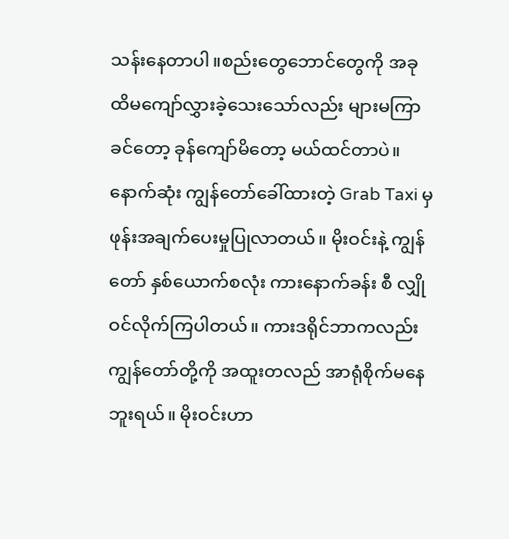သန်းနေတာပါ။စည်းတွေဘောင်တွေကို အခုထိမကျော်လွှားခဲ့သေးသော်လည်း များမကြာခင်တော့ ခုန်ကျော်မိတော့ မယ်ထင်တာပဲ။
နောက်ဆုံး ကျွန်တော်ခေါ်ထားတဲ့ Grab Taxi မှ ဖုန်းအချက်ပေးမှုပြုလာတယ်။ မိုးဝင်းနဲ့ ကျွန်တော် နှစ်ယောက်စလုံး ကားနောက်ခန်း စီ လျှိုဝင်လိုက်ကြပါတယ်။ ကားဒရိုင်ဘာကလည်း ကျွန်တော်တို့ကို အထူးတလည် အာရုံစိုက်မနေဘူးရယ်။ မိုးဝင်းဟာ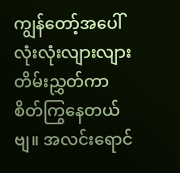ကျွန်တော့်အပေါ် လုံးလုံးလျားလျား တိမ်းညွှတ်ကာ စိတ်ကြွနေတယ်ဗျ။ အလင်းရောင်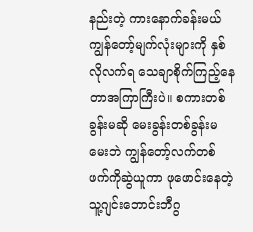နည်းတဲ့ ကားနောက်ခန်းမယ် ကျွန်တော့်မျက်လုံးများကို နှစ်လိုလက်ရ သေချာစိုက်ကြည့်နေတာအကြာကြီးပဲ။ စကားတစ်ခွန်းမဆို မေးခွန်းတစ်ခွန်းမမေးဘဲ ကျွန်တော့်လက်တစ်ဖက်ကိုဆွဲယူကာ ဖုဖောင်းနေတဲ့ သူ့ဂျင်းဘောင်းဘီဂွ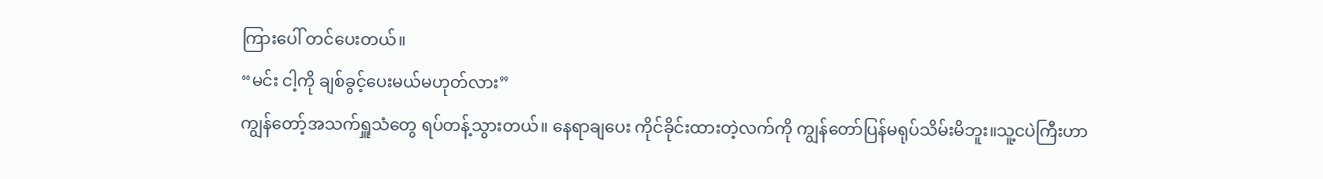ကြားပေါ် တင်ပေးတယ်။
“မင်း ငါ့ကို ချစ်ခွင့်ပေးမယ်မဟုတ်လား”
ကျွန်တော့်အသက်ရှူသံတွေ ရပ်တန့်သွားတယ်။ နေရာချပေး ကိုင်ခိုင်းထားတဲ့လက်ကို ကျွန်တော်ပြန်မရုပ်သိမ်းမိဘူး။သူ့ငပဲကြီးဟာ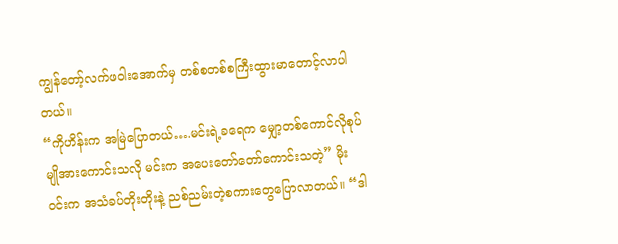ကျွန်တော့်လက်ဖဝါးအောက်မှ တစ်စတစ်စကြီးထွားမာတောင့်လာပါတယ်။
“ကိုဟိန်းက အမြဲပြောတယ်….မင်းရဲ့ခရေက မျှော့တစ်ကောင်လိုစုပ်မျိုအားကောင်းသလို မင်းက အပေးတော်တော်ကောင်းသတဲ့” မိုးဝင်းက အသံခပ်တိုးတိုးနဲ့ ညစ်ညမ်းတဲ့စကားတွေပြောလာတယ်။ “ဒါ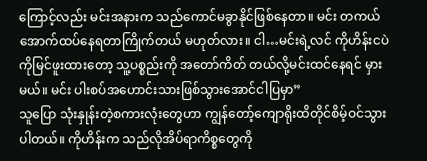ကြောင့်လည်း မင်းအနားက သည်ကောင်မခွာနိုင်ဖြစ်နေတာ။ မင်း တကယ် အောက်ထပ်နေရတာကြိုက်တယ် မဟုတ်လား။ ငါ…မင်းရဲ့လင် ကိုဟိန်းငပဲကိုမြင်ဖူးထားတော့ သူ့ပစ္စည်းကို အတော်ကိတ် တယ်လို့မင်းထင်နေရင် မှားမယ်။ မင်း ပါးစပ်အဟောင်းသားဖြစ်သွားအောင်ငါပြမှာ”
သူပြော သုံးနှုန်းတဲ့စကားလုံးတွေဟာ ကျွန်တော့်ကျောရိုးထိတိုင်စိမ့်ဝင်သွားပါတယ်။ ကိုဟိန်းက သည်လိုအိပ်ရာကိစ္စတွေကို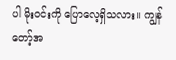ပါ မိုးဝင်းကို ပြောလေ့ရှိသလား။ ကျွန်တော့်အ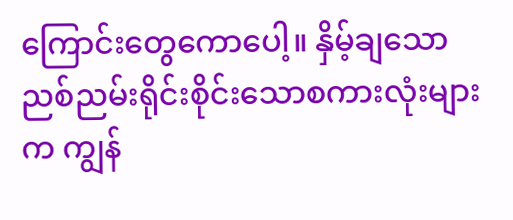ကြောင်းတွေကောပေါ့။ နှိမ့်ချသော ညစ်ညမ်းရိုင်းစိုင်းသောစကားလုံးများက ကျွန်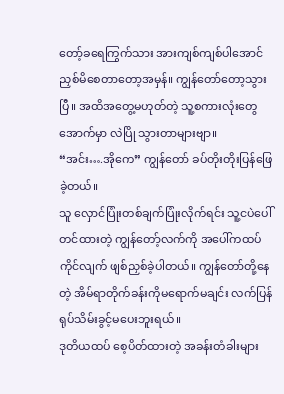တော့်ခရေကြွက်သား အားကျစ်ကျစ်ပါအောင် ညှစ်မိစေတာတော့အမှန်။ ကျွန်တော်တော့သွားပြီ။ အထိအတွေ့မဟုတ်တဲ့ သူ့စကားလုံးတွေအောက်မှာ လဲပြို သွားတာများဗျာ။
“အင်း….အိုကေ” ကျွန်တော် ခပ်တိုးတိုးပြန်ဖြေခဲ့တယ်။
သူ လှောင်ပြုံးတစ်ချက်ပြုံးလိုက်ရင်း သူ့ငပဲပေါ်တင်ထားတဲ့ ကျွန်တော့်လက်ကို အပေါ်ကထပ်ကိုင်လျက် ဖျစ်ညှစ်ခဲ့ပါတယ်။ ကျွန်တော်တို့နေတဲ့ အိမ်ရာတိုက်ခန်းကိုမရောက်မချင်း လက်ပြန်ရုပ်သိမ်းခွင့်မပေးဘူးရယ်။
ဒုတိယထပ် စေ့ပိတ်ထားတဲ့ အခန်းတံခါးများ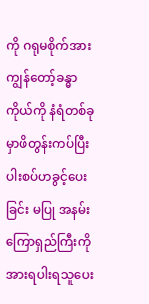ကို ဂရုမစိုက်အား ကျွန်တော့်ခန္ဓာကိုယ်ကို နံရံတစ်ခုမှာဖိတွန်းကပ်ပြီး ပါးစပ်ဟခွင့်ပေးခြင်း မပြု အနမ်းကြောရှည်ကြီးကို အားရပါးရသူပေး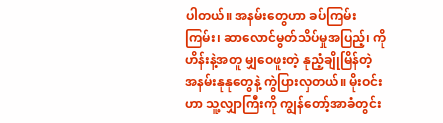ပါတယ်။ အနမ်းတွေဟာ ခပ်ကြမ်းကြမ်း၊ ဆာလောင်မွတ်သိပ်မှုအပြည့်၊ ကိုဟိန်းနဲ့အတူ မျှဝေဖူးတဲ့ နုညံ့ချိုမြိန်တဲ့ အနမ်းနုနုတွေနဲ့ ကွဲပြားလှတယ်။ မိုးဝင်းဟာ သူ့လျှာကြီးကို ကျွန်တော့်အာခံတွင်း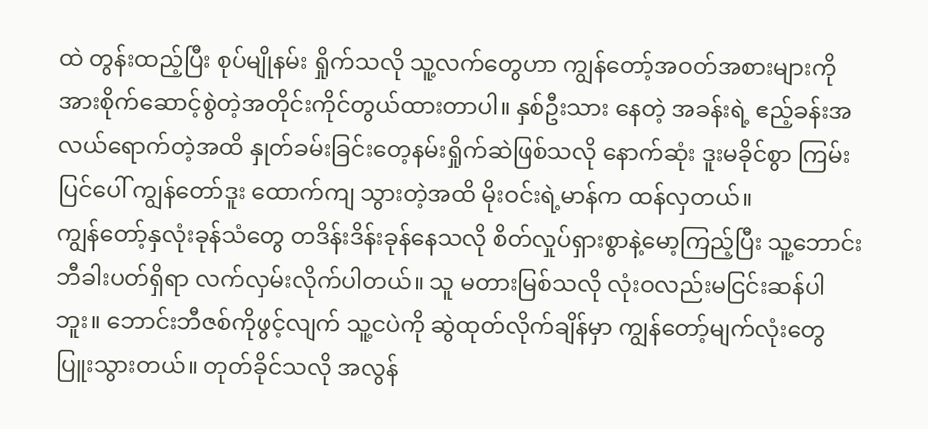ထဲ တွန်းထည့်ပြီး စုပ်မျိုနမ်း ရှိုက်သလို သူ့လက်တွေဟာ ကျွန်တော့်အဝတ်အစားများကို အားစိုက်ဆောင့်စွဲတဲ့အတိုင်းကိုင်တွယ်ထားတာပါ။ နှစ်ဦးသား နေတဲ့ အခန်းရဲ့ ဧည့်ခန်းအလယ်ရောက်တဲ့အထိ နှုတ်ခမ်းခြင်းတေ့နမ်းရှိုက်ဆဲဖြစ်သလို နောက်ဆုံး ဒူးမခိုင်စွာ ကြမ်းပြင်ပေါ် ကျွန်တော်ဒူး ထောက်ကျ သွားတဲ့အထိ မိုးဝင်းရဲ့မာန်က ထန်လှတယ်။
ကျွန်တော့်နှလုံးခုန်သံတွေ တဒိန်းဒိန်းခုန်နေသလို စိတ်လှုပ်ရှားစွာနဲ့မော့ကြည့်ပြီး သူ့ဘောင်းဘီခါးပတ်ရှိရာ လက်လှမ်းလိုက်ပါတယ်။ သူ မတားမြစ်သလို လုံးဝလည်းမငြင်းဆန်ပါဘူး။ ဘောင်းဘီဇစ်ကိုဖွင့်လျက် သူ့ငပဲကို ဆွဲထုတ်လိုက်ချိန်မှာ ကျွန်တော့်မျက်လုံးတွေ ပြူးသွားတယ်။ တုတ်ခိုင်သလို အလွန်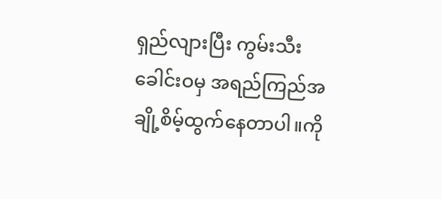ရှည်လျားပြီး ကွမ်းသီးခေါင်းဝမှ အရည်ကြည်အချို့စိမ့်ထွက်နေတာပါ။ကို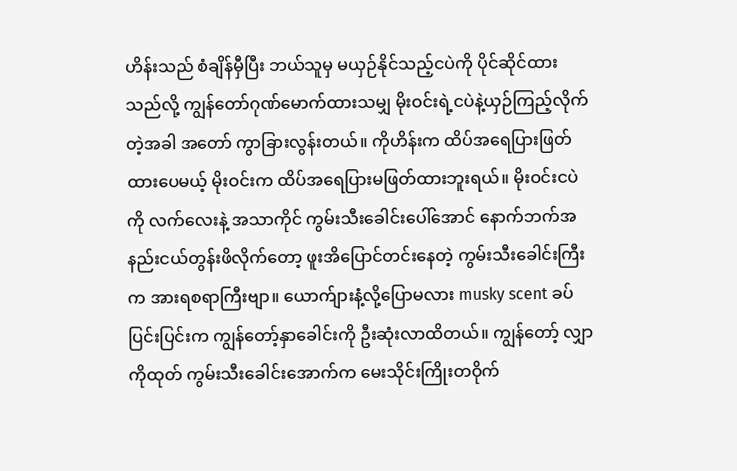ဟိန်းသည် စံချိန်မှီပြီး ဘယ်သူမှ မယှဉ်နိုင်သည့်ငပဲကို ပိုင်ဆိုင်ထားသည်လို့ ကျွန်တော်ဂုဏ်မောက်ထားသမျှ မိုးဝင်းရဲ့ငပဲနဲ့ယှဉ်ကြည့်လိုက်တဲ့အခါ အတော် ကွာခြားလွန်းတယ်။ ကိုဟိန်းက ထိပ်အရေပြားဖြတ်ထားပေမယ့် မိုးဝင်းက ထိပ်အရေပြားမဖြတ်ထားဘူးရယ်။ မိုးဝင်းငပဲကို လက်လေးနဲ့ အသာကိုင် ကွမ်းသီးခေါင်းပေါ်အောင် နောက်ဘက်အနည်းငယ်တွန်းဖိလိုက်တော့ ဖူးအိပြောင်တင်းနေတဲ့ ကွမ်းသီးခေါင်းကြီးက အားရစရာကြီးဗျာ။ ယောက်ျားနံ့လို့ပြောမလား musky scent ခပ်ပြင်းပြင်းက ကျွန်တော့်နှာခေါင်းကို ဦးဆုံးလာထိတယ်။ ကျွန်တော့် လျှာကိုထုတ် ကွမ်းသီးခေါင်းအောက်က မေးသိုင်းကြိုးတဝိုက်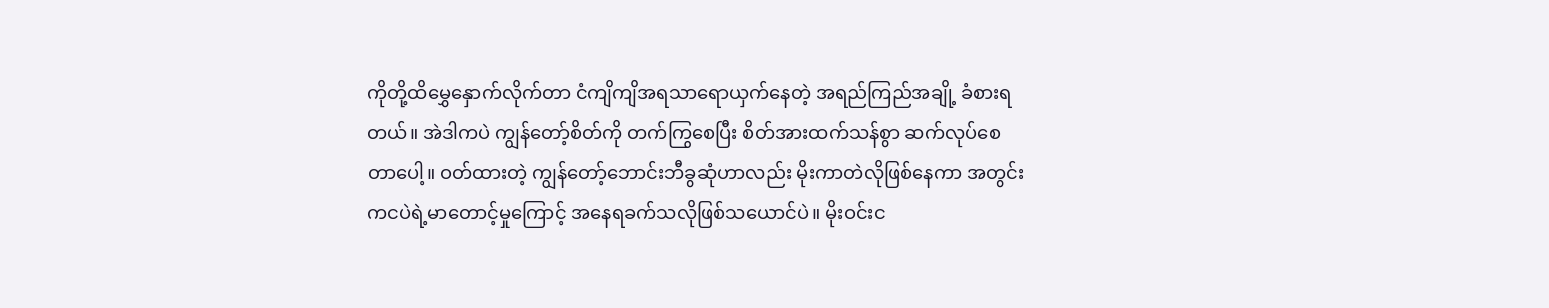ကိုတို့ထိမွှေနှောက်လိုက်တာ ငံကျိကျိအရသာရောယှက်နေတဲ့ အရည်ကြည်အချို့ ခံစားရတယ်။ အဲဒါကပဲ ကျွန်တော့်စိတ်ကို တက်ကြွစေပြီး စိတ်အားထက်သန်စွာ ဆက်လုပ်စေတာပေါ့။ ဝတ်ထားတဲ့ ကျွန်တော့်ဘောင်းဘီခွဆုံဟာလည်း မိုးကာတဲလိုဖြစ်နေကာ အတွင်းကငပဲရဲ့မာတောင့်မှုကြောင့် အနေရခက်သလိုဖြစ်သယောင်ပဲ။ မိုးဝင်းင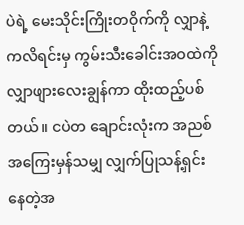ပဲရဲ့ မေးသိုင်းကြိုးတဝိုက်ကို လျှာနဲ့ကလိရင်းမှ ကွမ်းသီးခေါင်းအဝထဲကို လျှာဖျားလေးချွန်ကာ ထိုးထည့်ပစ်တယ်။ ငပဲတ ချောင်းလုံးက အညစ်အကြေးမှန်သမျှ လျှက်ပြုသန့်ရှင်းနေတဲ့အ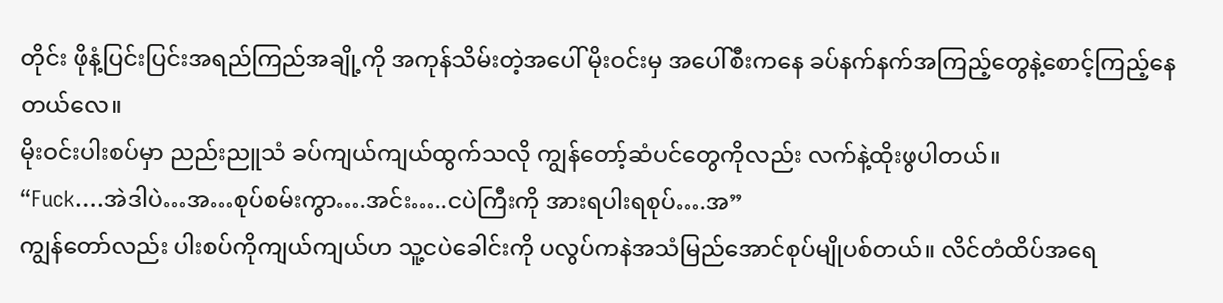တိုင်း ဖိုနံ့ပြင်းပြင်းအရည်ကြည်အချို့ကို အကုန်သိမ်းတဲ့အပေါ် မိုးဝင်းမှ အပေါ်စီးကနေ ခပ်နက်နက်အကြည့်တွေနဲ့စောင့်ကြည့်နေတယ်လေ။
မိုးဝင်းပါးစပ်မှာ ညည်းညူသံ ခပ်ကျယ်ကျယ်ထွက်သလို ကျွန်တော့်ဆံပင်တွေကိုလည်း လက်နဲ့ထိုးဖွပါတယ်။
“Fuck….အဲဒါပဲ…အ…စုပ်စမ်းကွာ….အင်း…..ငပဲကြီးကို အားရပါးရစုပ်….အ”
ကျွန်တော်လည်း ပါးစပ်ကိုကျယ်ကျယ်ဟ သူ့ငပဲခေါင်းကို ပလွပ်ကနဲအသံမြည်အောင်စုပ်မျိုပစ်တယ်။ လိင်တံထိပ်အရေ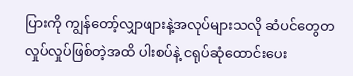ပြားကို ကျွန်တော့်လျှာဖျားနဲ့အလုပ်များသလို ဆံပင်တွေတလှုပ်လှုပ်ဖြစ်တဲ့အထိ ပါးစပ်နဲ့ ငရုပ်ဆုံထောင်းပေး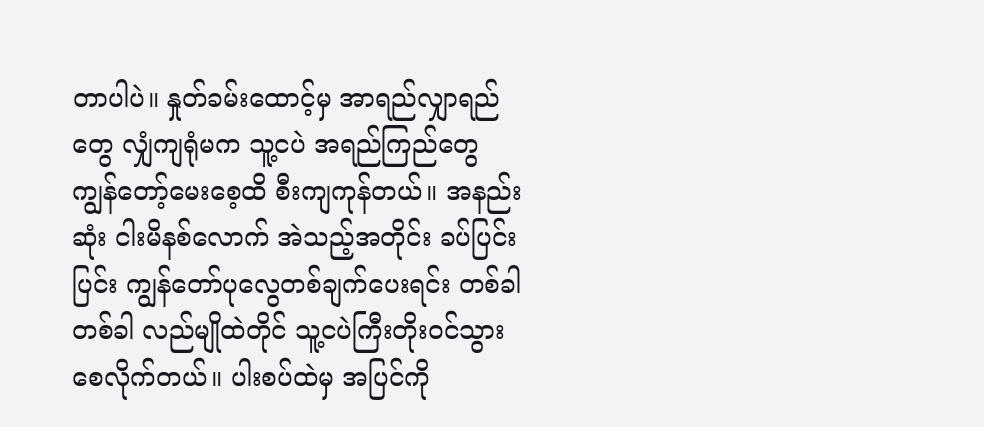တာပါပဲ။ နှုတ်ခမ်းထောင့်မှ အာရည်လျှာရည်တွေ လျှံကျရုံမက သူ့ငပဲ အရည်ကြည်တွေ ကျွန်တော့်မေးစေ့ထိ စီးကျကုန်တယ်။ အနည်းဆုံး ငါးမိနစ်လောက် အဲသည့်အတိုင်း ခပ်ပြင်းပြင်း ကျွန်တော်ပုလွေတစ်ချက်ပေးရင်း တစ်ခါ တစ်ခါ လည်မျိုထဲတိုင် သူ့ငပဲကြီးတိုးဝင်သွားစေလိုက်တယ်။ ပါးစပ်ထဲမှ အပြင်ကို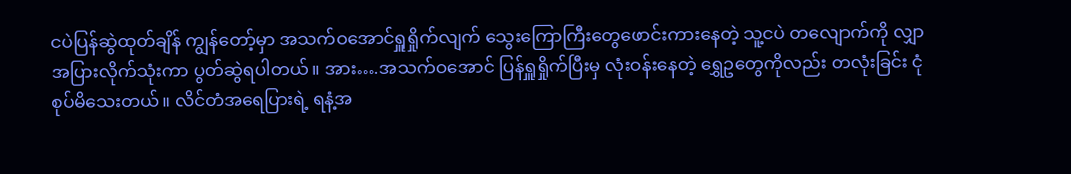ငပဲပြန်ဆွဲထုတ်ချိန် ကျွန်တော့်မှာ အသက်ဝအောင်ရှူရှိုက်လျက် သွေးကြောကြီးတွေဖောင်းကားနေတဲ့ သူ့ငပဲ တလျောက်ကို လျှာအပြားလိုက်သုံးကာ ပွတ်ဆွဲရပါတယ်။ အား….အသက်ဝအောင် ပြန်ရှူရှိုက်ပြီးမှ လုံးဝန်းနေတဲ့ ရွှေဥတွေကိုလည်း တလုံးခြင်း ငုံစုပ်မိသေးတယ်။ လိင်တံအရေပြားရဲ့ ရနံ့အ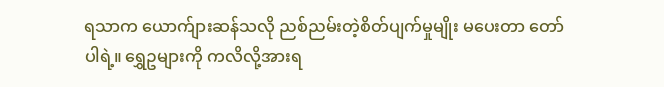ရသာက ယောက်ျားဆန်သလို ညစ်ညမ်းတဲ့စိတ်ပျက်မှုမျိုး မပေးတာ တော်ပါရဲ့။ ရွှေဥများကို ကလိလို့အားရ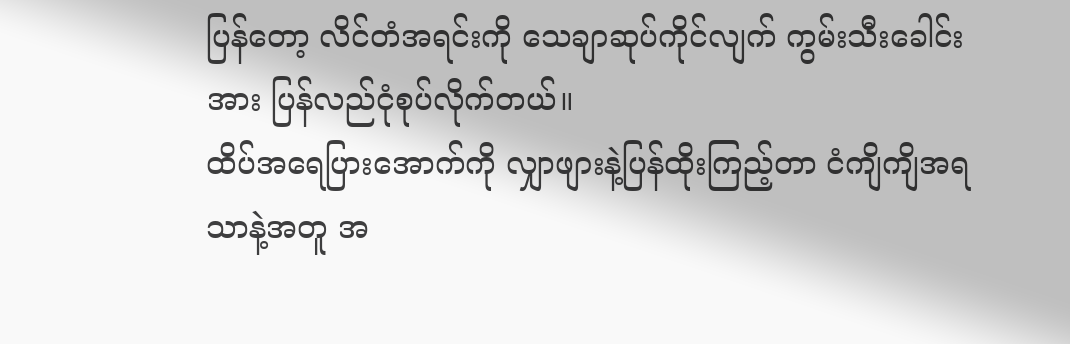ပြန်တော့ လိင်တံအရင်းကို သေချာဆုပ်ကိုင်လျက် ကွမ်းသီးခေါင်းအား ပြန်လည်ငုံစုပ်လိုက်တယ်။
ထိပ်အရေပြားအောက်ကို လျှာဖျားနဲ့ပြန်ထိုးကြည့်တာ ငံကျိကျိအရသာနဲ့အတူ အ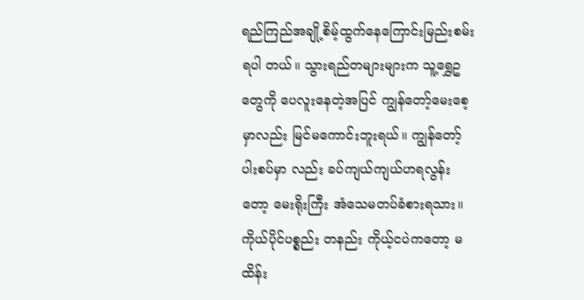ရည်ကြည်အချို့စိမ့်ထွက်နေကြောင်းမြည်းစမ်းရပါ တယ်။ သွားရည်တများများက သူ့ရွှေဥတွေကို ပေလူးနေတဲ့အပြင် ကျွန်တော့်မေးစေ့မှာလည်း မြင်မကောင်းဘူးရယ်။ ကျွန်တော့်ပါးစပ်မှာ လည်း ခပ်ကျယ်ကျယ်ဟရလွန်းတော့ မေးရိုးကြီး အံသေမတပ်ခံစားရသား။ ကိုယ်ပိုင်ပစ္စည်း တနည်း ကိုယ့်ငပဲကတော့ မထိန်း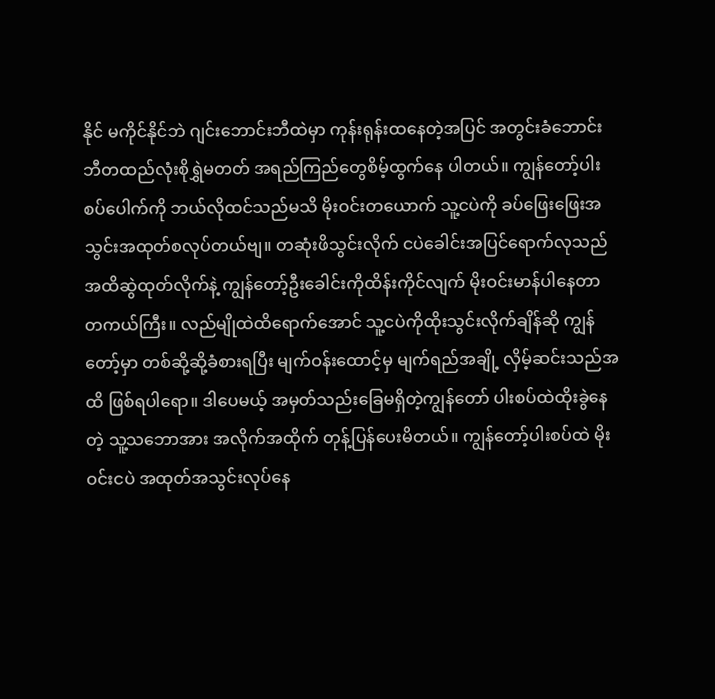နိုင် မကိုင်နိုင်ဘဲ ဂျင်းဘောင်းဘီထဲမှာ ကုန်းရုန်းထနေတဲ့အပြင် အတွင်းခံဘောင်းဘီတထည်လုံးစိုရွှဲမတတ် အရည်ကြည်တွေစိမ့်ထွက်နေ ပါတယ်။ ကျွန်တော့်ပါးစပ်ပေါက်ကို ဘယ်လိုထင်သည်မသိ မိုးဝင်းတယောက် သူ့ငပဲကို ခပ်ဖြေးဖြေးအသွင်းအထုတ်စလုပ်တယ်ဗျ။ တဆုံးဖိသွင်းလိုက် ငပဲခေါင်းအပြင်ရောက်လုသည်အထိဆွဲထုတ်လိုက်နဲ့ ကျွန်တော့်ဦးခေါင်းကိုထိန်းကိုင်လျက် မိုးဝင်းမာန်ပါနေတာ တကယ်ကြီး။ လည်မျိုထဲထိရောက်အောင် သူ့ငပဲကိုထိုးသွင်းလိုက်ချိန်ဆို ကျွန်တော့်မှာ တစ်ဆို့ဆို့ခံစားရပြီး မျက်ဝန်းထောင့်မှ မျက်ရည်အချို့ လှိမ့်ဆင်းသည်အထိ ဖြစ်ရပါရော။ ဒါပေမယ့် အမှတ်သည်းခြေမရှိတဲ့ကျွန်တော် ပါးစပ်ထဲထိုးခွဲနေတဲ့ သူ့သဘောအား အလိုက်အထိုက် တုန့်ပြန်ပေးမိတယ်။ ကျွန်တော့်ပါးစပ်ထဲ မိုးဝင်းငပဲ အထုတ်အသွင်းလုပ်နေ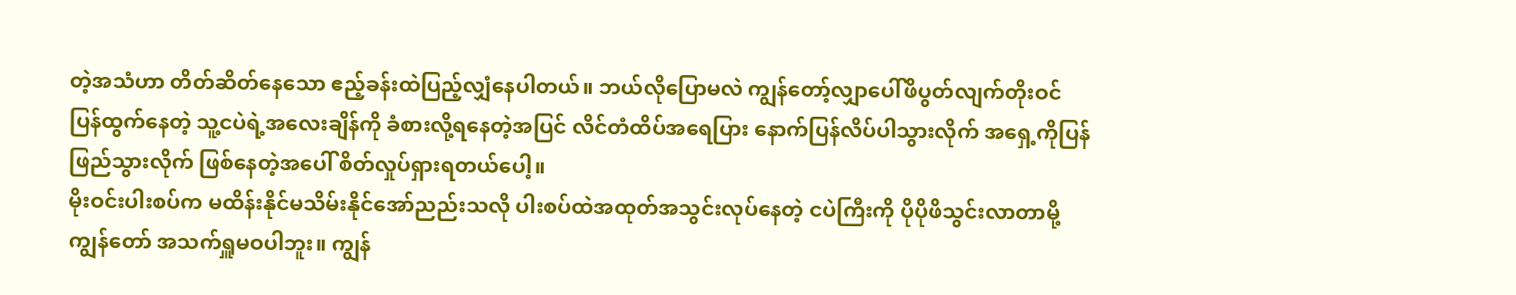တဲ့အသံဟာ တိတ်ဆိတ်နေသော ဧည့်ခန်းထဲပြည့်လျှံနေပါတယ်။ ဘယ်လိုပြောမလဲ ကျွန်တော့်လျှာပေါ်ဖိပွတ်လျက်တိုးဝင် ပြန်ထွက်နေတဲ့ သူ့ငပဲရဲ့အလေးချိန်ကို ခံစားလို့ရနေတဲ့အပြင် လိင်တံထိပ်အရေပြား နောက်ပြန်လိပ်ပါသွားလိုက် အရှေ့ကိုပြန်ဖြည်သွားလိုက် ဖြစ်နေတဲ့အပေါ် စိတ်လှုပ်ရှားရတယ်ပေါ့။
မိုးဝင်းပါးစပ်က မထိန်းနိုင်မသိမ်းနိုင်အော်ညည်းသလို ပါးစပ်ထဲအထုတ်အသွင်းလုပ်နေတဲ့ ငပဲကြီးကို ပိုပိုဖိသွင်းလာတာမို့ ကျွန်တော် အသက်ရှူမဝပါဘူး။ ကျွန်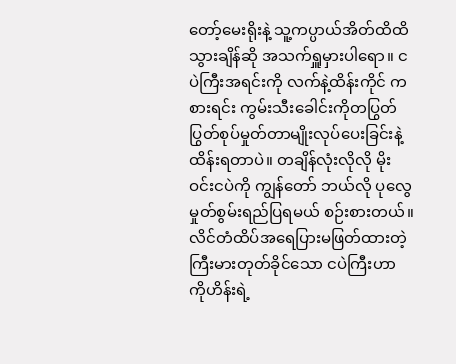တော့်မေးရိုးနဲ့ သူ့ကပ္ပာယ်အိတ်ထိထိသွားချိန်ဆို အသက်ရှူမှားပါရော။ ငပဲကြီးအရင်းကို လက်နဲ့ထိန်းကိုင် ကစားရင်း ကွမ်းသီးခေါင်းကိုတပြွတ်ပြွတ်စုပ်မှုတ်တာမျိုးလုပ်ပေးခြင်းနဲ့ထိန်းရတာပဲ။ တချိန်လုံးလိုလို မိုးဝင်းငပဲကို ကျွန်တော် ဘယ်လို ပုလွေမှုတ်စွမ်းရည်ပြရမယ် စဉ်းစားတယ်။ လိင်တံထိပ်အရေပြားမဖြတ်ထားတဲ့ ကြီးမားတုတ်ခိုင်သော ငပဲကြီးဟာ ကိုဟိန်းရဲ့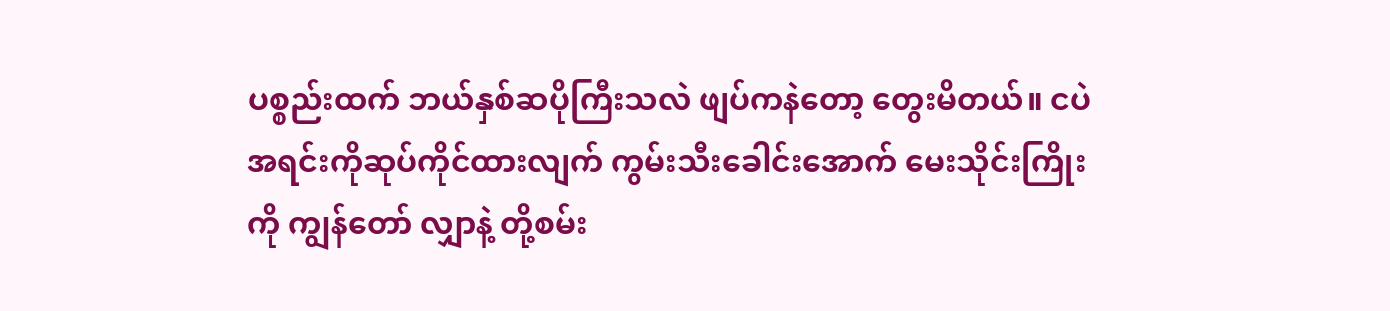ပစ္စည်းထက် ဘယ်နှစ်ဆပိုကြီးသလဲ ဖျပ်ကနဲတော့ တွေးမိတယ်။ ငပဲအရင်းကိုဆုပ်ကိုင်ထားလျက် ကွမ်းသီးခေါင်းအောက် မေးသိုင်းကြိုးကို ကျွန်တော် လျှာနဲ့ တို့စမ်း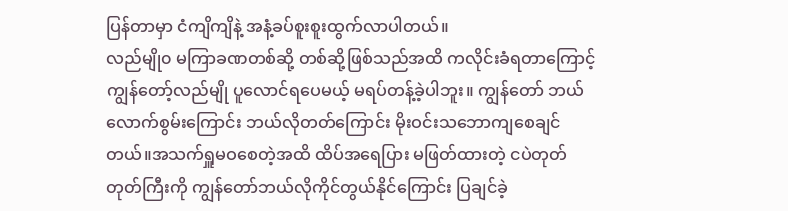ပြန်တာမှာ ငံကျိကျိနဲ့ အနံ့ခပ်စူးစူးထွက်လာပါတယ်။
လည်မျို၀ မကြာခဏတစ်ဆို့ တစ်ဆို့ဖြစ်သည်အထိ ကလိုင်းခံရတာကြောင့် ကျွန်တော့်လည်မျို ပူလောင်ရပေမယ့် မရပ်တန့်ခဲ့ပါဘူး။ ကျွန်တော် ဘယ်လောက်စွမ်းကြောင်း ဘယ်လိုတတ်ကြောင်း မိုးဝင်းသဘောကျစေချင်တယ်။အသက်ရှူမဝစေတဲ့အထိ ထိပ်အရေပြား မဖြတ်ထားတဲ့ ငပဲတုတ်တုတ်ကြီးကို ကျွန်တော်ဘယ်လိုကိုင်တွယ်နိုင်ကြောင်း ပြချင်ခဲ့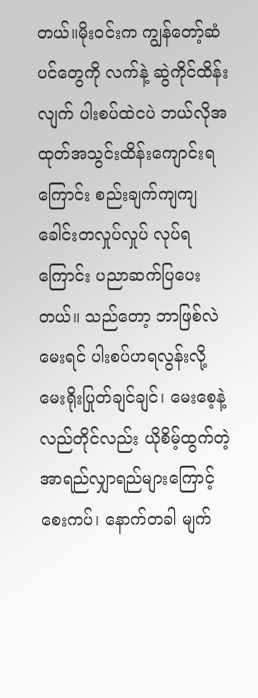တယ်။မိုးဝင်းက ကျွန်တော့်ဆံပင်တွေကို လက်နဲ့ ဆွဲကိုင်ထိန်းလျက် ပါးစပ်ထဲငပဲ ဘယ်လိုအထုတ်အသွင်းထိန်းကျောင်းရကြောင်း စည်းချက်ကျကျ ခေါင်းတလှုပ်လှုပ် လုပ်ရကြောင်း ပညာဆက်ပြပေးတယ်။ သည်တော့ ဘာဖြစ်လဲမေးရင် ပါးစပ်ဟရလွန်းလို့ မေးရိုးပြုတ်ချင်ချင်၊ မေးစေ့နဲ့ လည်တိုင်လည်း ယိုစိမ့်ထွက်တဲ့ အာရည်လျှာရည်များကြောင့်စေးကပ်၊ နောက်တခါ မျက်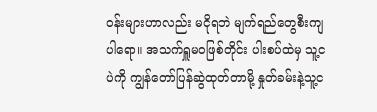ဝန်းများဟာလည်း မငိုရဘဲ မျက်ရည်တွေစီးကျပါရော။ အသက်ရှူမဝဖြစ်တိုင်း ပါးစပ်ထဲမှ သူ့ငပဲကို ကျွန်တော်ပြန်ဆွဲထုတ်တာမို့ နှုတ်ခမ်းနဲ့သူ့င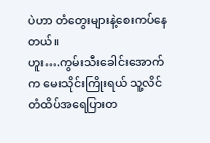ပဲဟာ တံတွေးများနဲ့စေးကပ်နေတယ်။
ဟူး….ကွမ်းသီးခေါင်းအောက်က မေးသိုင်းကြိုးရယ် သူ့လိင်တံထိပ်အရေပြားတ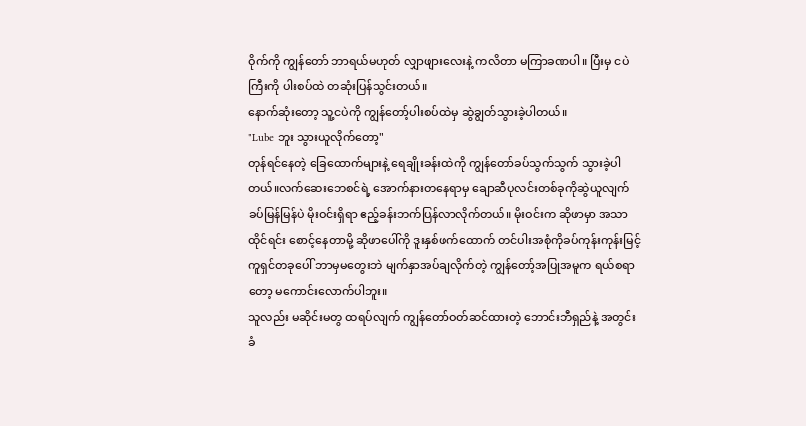ဝိုက်ကို ကျွန်တော် ဘာရယ်မဟုတ် လျှာဖျားလေးနဲ့ ကလိတာ မကြာခဏပါ။ ပြီးမှ ငပဲကြီးကို ပါးစပ်ထဲ တဆုံးပြန်သွင်းတယ်။
နောက်ဆုံးတော့ သူ့ငပဲကို ကျွန်တော့်ပါးစပ်ထဲမှ ဆွဲချွတ်သွားခဲ့ပါတယ်။
"Lube ဘူး သွားယူလိုက်တော့"
တုန်ရင်နေတဲ့ ခြေထောက်များနဲ့ ရေချိုးခန်းထဲကို ကျွန်တော်ခပ်သွက်သွက် သွားခဲ့ပါတယ်။လက်ဆေးဘေစင်ရဲ့ အောက်နားတနေရာမှ ချောဆီပုလင်းတစ်ခုကိုဆွဲယူလျက် ခပ်မြန်မြန်ပဲ မိုးဝင်းရှိရာ ဧည့်ခန်းဘက်ပြန်လာလိုက်တယ်။ မိုးဝင်းက ဆိုဖာမှာ အသာထိုင်ရင်း စောင့်နေတာမို့ ဆိုဖာပေါ်ကို ဒူးနှစ်ဖက်ထောက် တင်ပါးအစုံကိုခပ်ကုန်းကုန်းမြင့် ကူရှင်တခုပေါ် ဘာမှမတွေးဘဲ မျက်နှာအပ်ချလိုက်တဲ့ ကျွန်တော့်အပြုအမူက ရယ်စရာတော့ မကောင်းလောက်ပါဘူး။
သူလည်း မဆိုင်းမတွ ထရပ်လျက် ကျွန်တော်ဝတ်ဆင်ထားတဲ့ ဘောင်းဘီရှည်နဲ့ အတွင်းခံ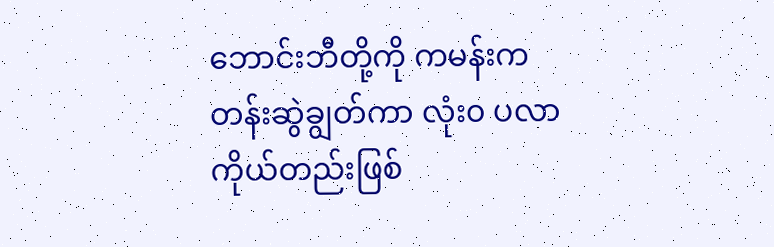ဘောင်းဘီတို့ကို ကမန်းကတန်းဆွဲချွတ်ကာ လုံး၀ ပလာကိုယ်တည်းဖြစ်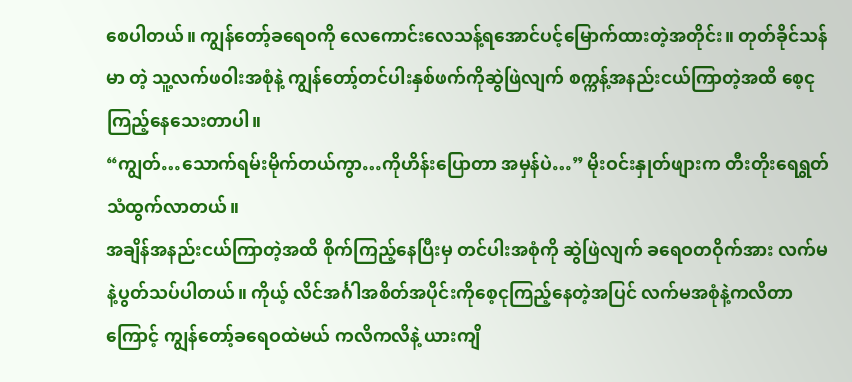စေပါတယ်။ ကျွန်တော့်ခရေဝကို လေကောင်းလေသန့်ရအောင်ပင့်မြောက်ထားတဲ့အတိုင်း။ တုတ်ခိုင်သန်မာ တဲ့ သူ့လက်ဖဝါးအစုံနဲ့ ကျွန်တော့်တင်ပါးနှစ်ဖက်ကိုဆွဲဖြဲလျက် စက္ကန့်အနည်းငယ်ကြာတဲ့အထိ စေ့ငုကြည့်နေသေးတာပါ။
“ကျွတ်…သောက်ရမ်းမိုက်တယ်ကွာ…ကိုဟိန်းပြောတာ အမှန်ပဲ…” မိုးဝင်းနှုတ်ဖျားက တီးတိုးရေရွတ်သံထွက်လာတယ်။
အချိန်အနည်းငယ်ကြာတဲ့အထိ စိုက်ကြည့်နေပြီးမှ တင်ပါးအစုံကို ဆွဲဖြဲလျက် ခရေဝတဝိုက်အား လက်မနဲ့ပွတ်သပ်ပါတယ်။ ကိုယ့် လိင်အင်္ဂါအစိတ်အပိုင်းကိုစေ့ငုကြည့်နေတဲ့အပြင် လက်မအစုံနဲ့ကလိတာကြောင့် ကျွန်တော့်ခရေဝထဲမယ် ကလိကလိနဲ့ ယားကျိ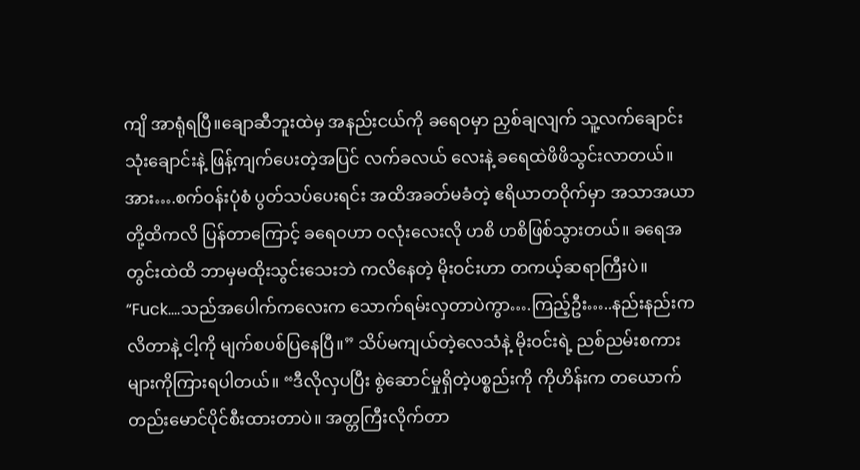ကျိ အာရုံရပြီ။ချောဆီဘူးထဲမှ အနည်းငယ်ကို ခရေဝမှာ ညှစ်ချလျက် သူ့လက်ချောင်းသုံးချောင်းနဲ့ ဖြန့်ကျက်ပေးတဲ့အပြင် လက်ခလယ် လေးနဲ့ ခရေထဲဖိဖိသွင်းလာတယ်။ အား….စက်ဝန်းပုံစံ ပွတ်သပ်ပေးရင်း အထိအခတ်မခံတဲ့ ဧရိယာတဝိုက်မှာ အသာအယာတို့ထိကလိ ပြန်တာကြောင့် ခရေဝဟာ ဝလုံးလေးလို ဟစိ ဟစိဖြစ်သွားတယ်။ ခရေအတွင်းထဲထိ ဘာမှမထိုးသွင်းသေးဘဲ ကလိနေတဲ့ မိုးဝင်းဟာ တကယ့်ဆရာကြီးပဲ။
“Fuck….သည်အပေါက်ကလေးက သောက်ရမ်းလှတာပဲကွာ….ကြည့်ဦး…..နည်းနည်းကလိတာနဲ့ ငါ့ကို မျက်စပစ်ပြနေပြီ။” သိပ်မကျယ်တဲ့လေသံနဲ့ မိုးဝင်းရဲ့ ညစ်ညမ်းစကားများကိုကြားရပါတယ်။ “ဒီလိုလှပပြီး စွဲဆောင်မှုရှိတဲ့ပစ္စည်းကို ကိုဟိန်းက တယောက်တည်းမောင်ပိုင်စီးထားတာပဲ။ အတ္တကြီးလိုက်တာ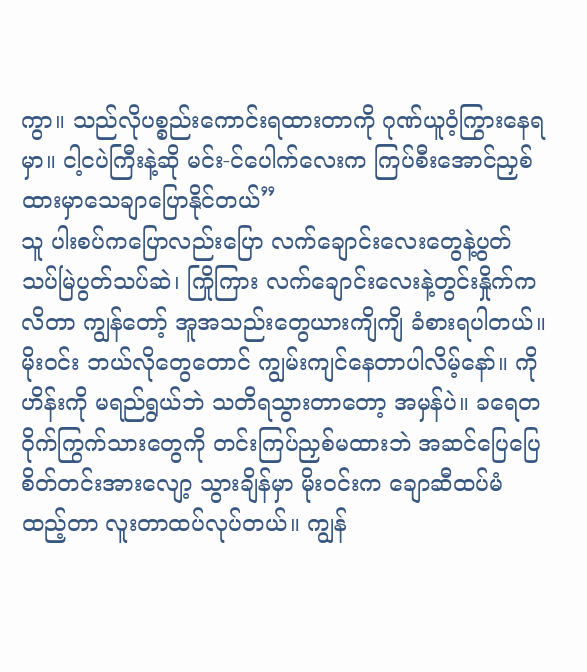ကွာ။ သည်လိုပစ္စည်းကောင်းရထားတာကို ဂုဏ်ယူဝံ့ကြွားနေရမှာ။ ငါ့ငပဲကြီးနဲ့ဆို မင်း-င်ပေါက်လေးက ကြပ်စီးအောင်ညှစ်ထားမှာသေချာပြောနိုင်တယ်”
သူ ပါးစပ်ကပြောလည်းပြော လက်ချောင်းလေးတွေနဲ့ပွတ်သပ်မြဲပွတ်သပ်ဆဲ၊ ကြိုကြား လက်ချောင်းလေးနဲ့တွင်းနှိုက်ကလိတာ ကျွန်တော့် အူအသည်းတွေယားကျိကျိ ခံစားရပါတယ်။ မိုးဝင်း ဘယ်လိုတွေတောင် ကျွမ်းကျင်နေတာပါလိမ့်နော်။ ကိုဟိန်းကို မရည်ရွယ်ဘဲ သတိရသွားတာတော့ အမှန်ပဲ။ ခရေတဝိုက်ကြွက်သားတွေကို တင်းကြပ်ညှစ်မထားဘဲ အဆင်ပြေပြေ စိတ်တင်းအားလျော့ သွားချိန်မှာ မိုးဝင်းက ချောဆီထပ်မံထည့်တာ လူးတာထပ်လုပ်တယ်။ ကျွန်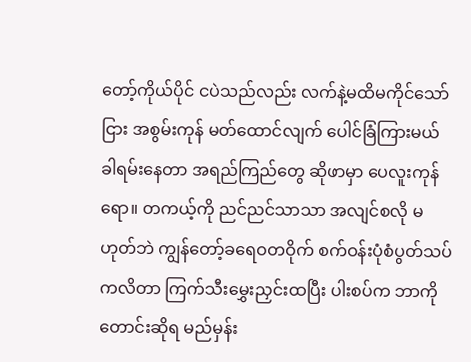တော့်ကိုယ်ပိုင် ငပဲသည်လည်း လက်နဲ့မထိမကိုင်သော်ငြား အစွမ်းကုန် မတ်ထောင်လျက် ပေါင်ခြံကြားမယ် ခါရမ်းနေတာ အရည်ကြည်တွေ ဆိုဖာမှာ ပေလူးကုန်ရော။ တကယ့်ကို ညင်ညင်သာသာ အလျင်စလို မဟုတ်ဘဲ ကျွန်တော့်ခရေဝတဝိုက် စက်ဝန်းပုံစံပွတ်သပ်ကလိတာ ကြက်သီးမွှေးညှင်းထပြီး ပါးစပ်က ဘာကိုတောင်းဆိုရ မည်မှန်း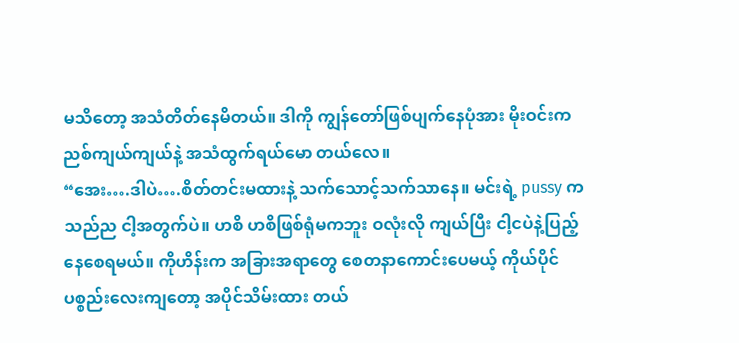မသိတော့ အသံတိတ်နေမိတယ်။ ဒါကို ကျွန်တော်ဖြစ်ပျက်နေပုံအား မိုးဝင်းက ညစ်ကျယ်ကျယ်နဲ့ အသံထွက်ရယ်မော တယ်လေ။
“အေး….ဒါပဲ….စိတ်တင်းမထားနဲ့ သက်သောင့်သက်သာနေ။ မင်းရဲ့ pussy က သည်ည ငါ့အတွက်ပဲ။ ဟစိ ဟစိဖြစ်ရုံမကဘူး ဝလုံးလို ကျယ်ပြီး ငါ့ငပဲနဲ့ပြည့်နေစေရမယ်။ ကိုဟိန်းက အခြားအရာတွေ စေတနာကောင်းပေမယ့် ကိုယ်ပိုင်ပစ္စည်းလေးကျတော့ အပိုင်သိမ်းထား တယ်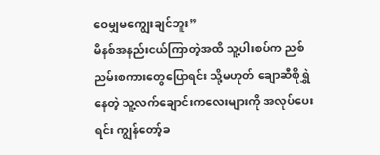ဝေမျှမကျွေးချင်ဘူး”
မိနစ်အနည်းငယ်ကြာတဲ့အထိ သူ့ပါးစပ်က ညစ်ညမ်းစကားတွေပြောရင်း သို့မဟုတ် ချောဆီစိုရွှဲနေတဲ့ သူ့လက်ချောင်းကလေးများကို အလုပ်ပေးရင်း ကျွန်တော့်ခ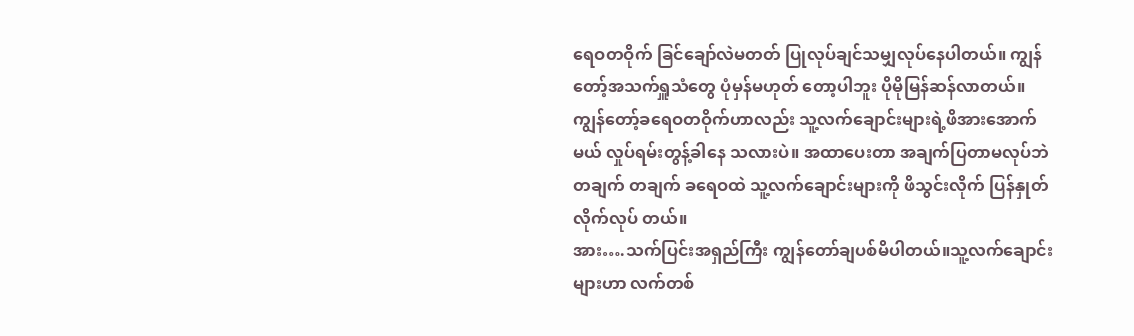ရေဝတဝိုက် ခြင်ချော်လဲမတတ် ပြုလုပ်ချင်သမျှလုပ်နေပါတယ်။ ကျွန်တော့်အသက်ရှူသံတွေ ပုံမှန်မဟုတ် တော့ပါဘူး ပိုမိုမြန်ဆန်လာတယ်။ ကျွန်တော့်ခရေဝတဝိုက်ဟာလည်း သူ့လက်ချောင်းများရဲ့ဖိအားအောက်မယ် လှုပ်ရမ်းတွန့်ခါနေ သလားပဲ။ အထာပေးတာ အချက်ပြတာမလုပ်ဘဲ တချက် တချက် ခရေဝထဲ သူ့လက်ချောင်းများကို ဖိသွင်းလိုက် ပြန်နှုတ်လိုက်လုပ် တယ်။
အား….သက်ပြင်းအရှည်ကြီး ကျွန်တော်ချပစ်မိပါတယ်။သူ့လက်ချောင်းများဟာ လက်တစ်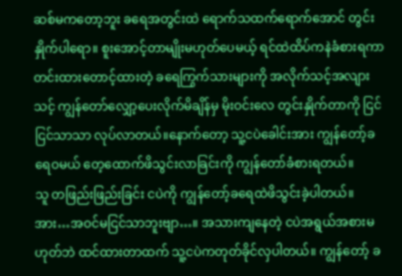ဆစ်မကတော့ဘူး ခရေအတွင်းထဲ ရောက်သထက်ရောက်အောင် တွင်းနှိုက်ပါရော။ စူးအောင့်တာမျိုးမဟုတ်ပေမယ့် ရင်ထဲထိပ်ကနဲခံစားရကာ တင်းထားတောင့်ထားတဲ့ ခရေကြွက်သားများကို အလိုက်သင့်အလျားသင့် ကျွန်တော်လျှော့ပေးလိုက်မိချိန်မှ မိုးဝင်းလေ တွင်းနှိုက်တာကို ငြင်ငြင်သာသာ လုပ်လာတယ်။နောက်တော့ သူ့ငပဲခေါင်းအား ကျွန်တော့်ခရေဝမယ် တေ့ထောက်ဖိသွင်းလာခြင်းကို ကျွန်တော်ခံစားရတယ်။
သူ တဖြည်းဖြည်းခြင်း ငပဲကို ကျွန်တော့်ခရေထဲဖိသွင်းခဲ့ပါတယ်။
အား…အဝင်မငြင်သာဘူးဗျာ…။ အသားကျနေတဲ့ ငပဲအရွယ်အစားမဟုတ်ဘဲ ထင်ထားတာထက် သူ့ငပဲကတုတ်ခိုင်လှပါတယ်။ ကျွန်တော့် ခ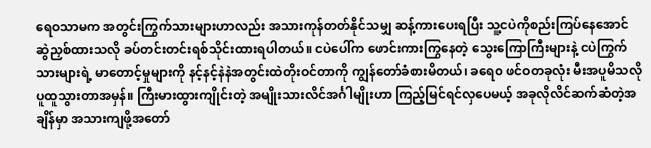ရေဝသာမက အတွင်းကြွက်သားများဟာလည်း အသားကုန်တတ်နိုင်သမျှ ဆန့်ကားပေးရပြီး သူ့ငပဲကိုစည်းကြပ်နေအောင် ဆွဲညှစ်ထားသလို ခပ်တင်းတင်းရစ်သိုင်းထားရပါတယ်။ ငပဲပေါ်က ဖောင်းကားကြွနေတဲ့ သွေးကြောကြီးများနဲ့ ငပဲကြွက်သားများရဲ့ မာတောင့်မှုများကို နင့်နင့်နဲနဲအတွင်းထဲတိုးဝင်တာကို ကျွန်တော်ခံစားမိတယ်၊ ခရေ၀ ဖင်ဝတခုလုံး မီးအပူမိသလို ပူထူသွားတာအမှန်။ ကြီးမားထွားကျိုင်းတဲ့ အမျိုးသားလိင်အင်္ဂါမျိုးဟာ ကြည့်မြင်ရင်လှပေမယ့် အခုလိုလိင်ဆက်ဆံတဲ့အချိန်မှာ အသားကျဖို့အတော်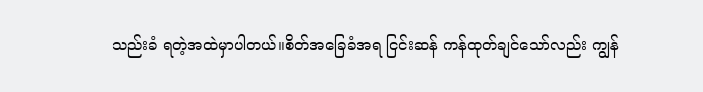သည်းခံ ရတဲ့အထဲမှာပါတယ်။စိတ်အခြေခံအရ ငြင်းဆန် ကန်ထုတ်ချင်သော်လည်း ကျွန်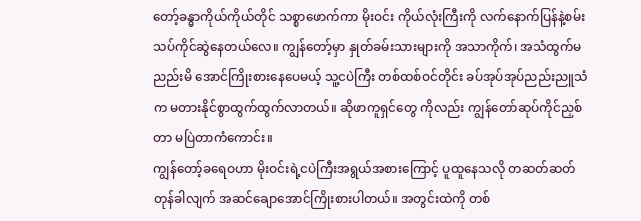တော့်ခန္ဓာကိုယ်ကိုယ်တိုင် သစ္စာဖောက်ကာ မိုးဝင်း ကိုယ်လုံးကြီးကို လက်နောက်ပြန်နဲ့စမ်းသပ်ကိုင်ဆွဲနေတယ်လေ။ ကျွန်တော့်မှာ နှုတ်ခမ်းသားများကို အသာကိုက်၊ အသံထွက်မညည်းမိ အောင်ကြိုးစားနေပေမယ့် သူ့ငပဲကြီး တစ်ထစ်ဝင်တိုင်း ခပ်အုပ်အုပ်ညည်းညူသံက မတားနိုင်စွာထွက်ထွက်လာတယ်။ ဆိုဖာကူရှင်တွေ ကိုလည်း ကျွန်တော်ဆုပ်ကိုင်ညှစ်တာ မပြဲတာကံကောင်း။
ကျွန်တော့်ခရေဝဟာ မိုးဝင်းရဲ့ငပဲကြီးအရွယ်အစားကြောင့် ပူထူနေသလို တဆတ်ဆတ်တုန်ခါလျက် အဆင်ချောအောင်ကြိုးစားပါတယ်။ အတွင်းထဲကို တစ်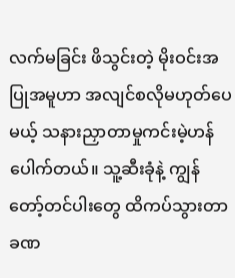လက်မခြင်း ဖိသွင်းတဲ့ မိုးဝင်းအပြုအမူဟာ အလျင်စလိုမဟုတ်ပေမယ့် သနားညှာတာမှုကင်းမဲ့ဟန်ပေါက်တယ်။ သူ့ဆီးခုံနဲ့ ကျွန်တော့်တင်ပါးတွေ ထိကပ်သွားတာ ခဏ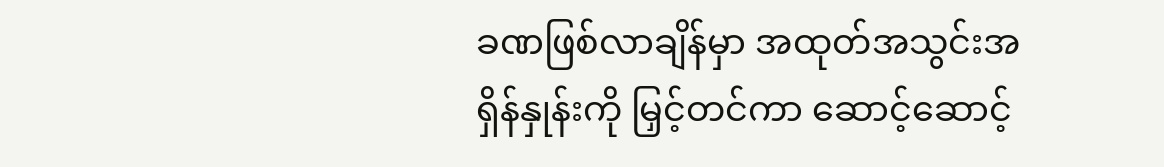ခဏဖြစ်လာချိန်မှာ အထုတ်အသွင်းအရှိန်နှုန်းကို မြှင့်တင်ကာ ဆောင့်ဆောင့်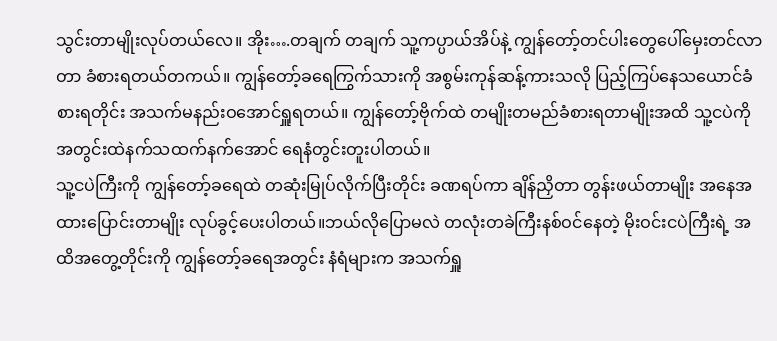သွင်းတာမျိုးလုပ်တယ်လေ။ အိုး….တချက် တချက် သူ့ကပ္ပာယ်အိပ်နဲ့ ကျွန်တော့်တင်ပါးတွေပေါ်မှေးတင်လာတာ ခံစားရတယ်တကယ်။ ကျွန်တော့်ခရေကြွက်သားကို အစွမ်းကုန်ဆန့်ကားသလို ပြည့်ကြပ်နေသယောင်ခံစားရတိုင်း အသက်မနည်းဝအောင်ရှူရတယ်။ ကျွန်တော့်ဗိုက်ထဲ တမျိုးတမည်ခံစားရတာမျိုးအထိ သူ့ငပဲကို အတွင်းထဲနက်သထက်နက်အောင် ရေနံတွင်းတူးပါတယ်။
သူ့ငပဲကြီးကို ကျွန်တော့်ခရေထဲ တဆုံးမြုပ်လိုက်ပြီးတိုင်း ခဏရပ်ကာ ချိန်ညှိတာ တွန်းဖယ်တာမျိုး အနေအထားပြောင်းတာမျိုး လုပ်ခွင့်ပေးပါတယ်။ဘယ်လိုပြောမလဲ တလုံးတခဲကြီးနစ်ဝင်နေတဲ့ မိုးဝင်းငပဲကြီးရဲ့ အထိအတွေ့တိုင်းကို ကျွန်တော့်ခရေအတွင်း နံရံများက အသက်ရှူ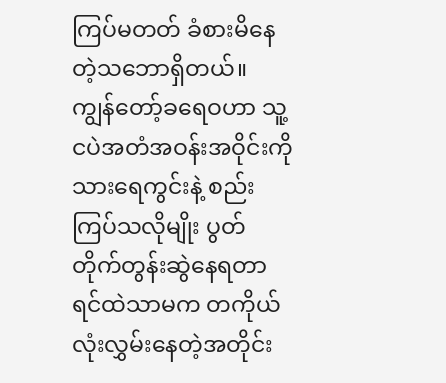ကြပ်မတတ် ခံစားမိနေတဲ့သဘောရှိတယ်။ ကျွန်တော့်ခရေဝဟာ သူ့ငပဲအတံအဝန်းအဝိုင်းကို သားရေကွင်းနဲ့ စည်းကြပ်သလိုမျိုး ပွတ်တိုက်တွန်းဆွဲနေရတာ ရင်ထဲသာမက တကိုယ်လုံးလွှမ်းနေတဲ့အတိုင်း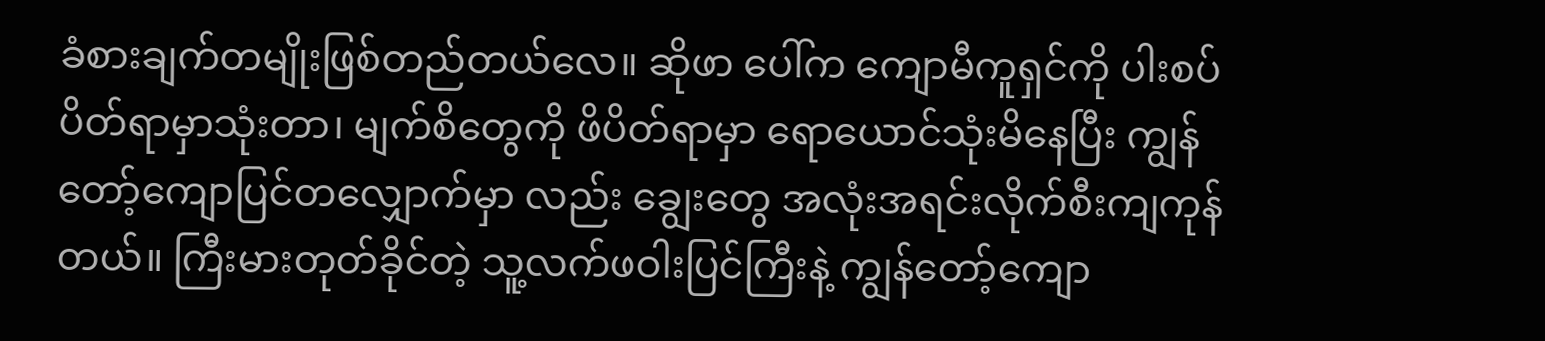ခံစားချက်တမျိုးဖြစ်တည်တယ်လေ။ ဆိုဖာ ပေါ်က ကျောမီကူရှင်ကို ပါးစပ်ပိတ်ရာမှာသုံးတာ၊ မျက်စိတွေကို ဖိပိတ်ရာမှာ ရောယောင်သုံးမိနေပြီး ကျွန်တော့်ကျောပြင်တလျှောက်မှာ လည်း ချွေးတွေ အလုံးအရင်းလိုက်စီးကျကုန်တယ်။ ကြီးမားတုတ်ခိုင်တဲ့ သူ့လက်ဖဝါးပြင်ကြီးနဲ့ ကျွန်တော့်ကျော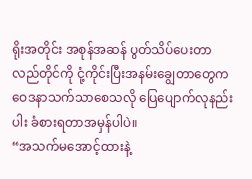ရိုးအတိုင်း အစုန်အဆန် ပွတ်သိပ်ပေးတာ လည်တိုင်ကို ငုံ့ကိုင်းပြီးအနမ်းချွေတာတွေက ဝေဒနာသက်သာစေသလို ပြေပျောက်လုနည်းပါး ခံစားရတာအမှန်ပါပဲ။
“အသက်မအောင့်ထားနဲ့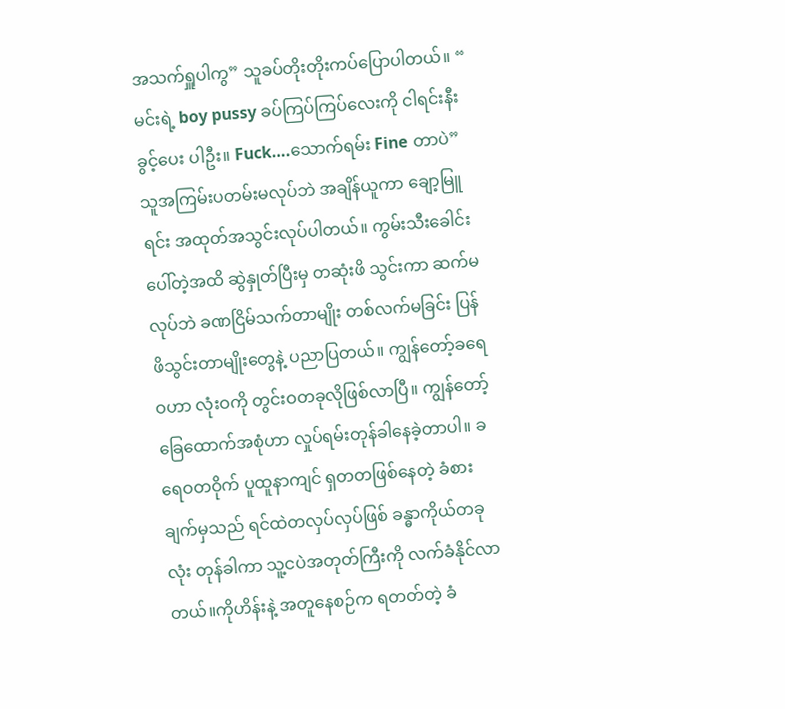အသက်ရှူပါကွ” သူခပ်တိုးတိုးကပ်ပြောပါတယ်။ “ မင်းရဲ့ boy pussy ခပ်ကြပ်ကြပ်လေးကို ငါရင်းနီးခွင့်ပေး ပါဦး။ Fuck….သောက်ရမ်း Fine တာပဲ”
သူအကြမ်းပတမ်းမလုပ်ဘဲ အချိန်ယူကာ ချော့မြူရင်း အထုတ်အသွင်းလုပ်ပါတယ်။ ကွမ်းသီးခေါင်းပေါ်တဲ့အထိ ဆွဲနှုတ်ပြီးမှ တဆုံးဖိ သွင်းကာ ဆက်မလုပ်ဘဲ ခဏငြိမ်သက်တာမျိုး တစ်လက်မခြင်း ပြန်ဖိသွင်းတာမျိုးတွေနဲ့ ပညာပြတယ်။ ကျွန်တော့်ခရေဝဟာ လုံးဝကို တွင်းဝတခုလိုဖြစ်လာပြီ။ ကျွန်တော့်ခြေထောက်အစုံဟာ လှုပ်ရမ်းတုန်ခါနေခဲ့တာပါ။ ခရေဝတဝိုက် ပူထူနာကျင် ရှတတဖြစ်နေတဲ့ ခံစား ချက်မှသည် ရင်ထဲတလှပ်လှပ်ဖြစ် ခန္ဓာကိုယ်တခုလုံး တုန်ခါကာ သူ့ငပဲအတုတ်ကြီးကို လက်ခံနိုင်လာတယ်။ကိုဟိန်းနဲ့ အတူနေစဉ်က ရတတ်တဲ့ ခံ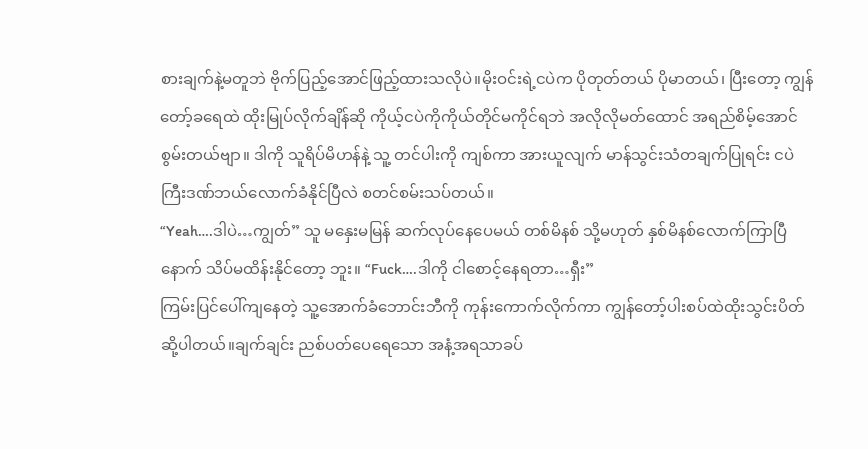စားချက်နဲ့မတူဘဲ ဗိုက်ပြည့်အောင်ဖြည့်ထားသလိုပဲ။မိုးဝင်းရဲ့ငပဲက ပိုတုတ်တယ် ပိုမာတယ်၊ ပြီးတော့ ကျွန်တော့်ခရေထဲ ထိုးမြုပ်လိုက်ချိန်ဆို ကိုယ့်ငပဲကိုကိုယ်တိုင်မကိုင်ရဘဲ အလိုလိုမတ်ထောင် အရည်စိမ့်အောင်စွမ်းတယ်ဗျာ။ ဒါကို သူရိပ်မိဟန်နဲ့ သူ့ တင်ပါးကို ကျစ်ကာ အားယူလျက် မာန်သွင်းသံတချက်ပြုရင်း ငပဲကြီးဒဏ်ဘယ်လောက်ခံနိုင်ပြီလဲ စတင်စမ်းသပ်တယ်။
“Yeah….ဒါပဲ…ကျွတ်” သူ မနှေးမမြန် ဆက်လုပ်နေပေမယ် တစ်မိနစ် သို့မဟုတ် နှစ်မိနစ်လောက်ကြာပြီနောက် သိပ်မထိန်းနိုင်တော့ ဘူး။ “Fuck….ဒါကို ငါစောင့်နေရတာ…ရှီး”
ကြမ်းပြင်ပေါ်ကျနေတဲ့ သူ့အောက်ခံဘောင်းဘီကို ကုန်းကောက်လိုက်ကာ ကျွန်တော့်ပါးစပ်ထဲထိုးသွင်းပိတ်ဆို့ပါတယ်။ချက်ချင်း ညစ်ပတ်ပေရေသော အနံ့အရသာခပ်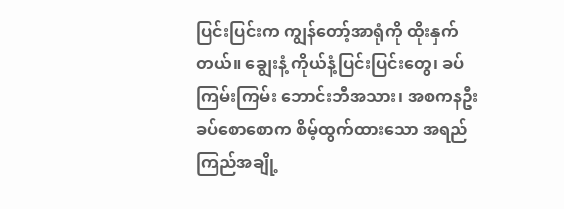ပြင်းပြင်းက ကျွန်တော့်အာရုံကို ထိုးနှက်တယ်။ ချွေးနံ့ ကိုယ်နံ့ပြင်းပြင်းတွေ၊ ခပ်ကြမ်းကြမ်း ဘောင်းဘီအသား၊ အစကနဦး ခပ်စောစောက စိမ့်ထွက်ထားသော အရည်ကြည်အချို့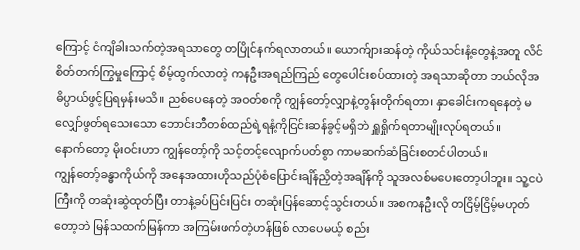ကြောင့် ငံကျိခါးသက်တဲ့အရသာတွေ တပြိုင်နက်ရလာတယ်။ ယောက်ျားဆန်တဲ့ ကိုယ်သင်းနံ့တွေနဲ့အတူ လိင်စိတ်တက်ကြွမှုကြောင့် စိမ့်ထွက်လာတဲ့ ကနဦးအရည်ကြည် တွေပေါင်းစပ်ထားတဲ့ အရသာဆိုတာ ဘယ်လိုအဓိပ္ပာယ်ဖွင့်ပြရမှန်းမသိ။ ညစ်ပေနေတဲ့ အဝတ်စကို ကျွန်တော့်လျှာနဲ့တွန်းတိုက်ရတာ၊ နှာခေါင်းကရနေတဲ့ မလျှော်ဖွတ်ရသေးသော ဘောင်းဘီတစ်ထည်ရဲ့ရနံ့ကိုငြင်းဆန်ခွင့်မရှိဘဲ ရှူရှိုက်ရတာမျိုးလုပ်ရတယ်။
နောက်တော့ မိုးဝင်းဟာ ကျွန်တော့်ကို သင့်တင့်လျောက်ပတ်စွာ ကာမဆက်ဆံခြင်းစတင်ပါတယ်။
ကျွန်တော့်ခန္ဓာကိုယ်ကို အနေအထားဟိုသည်ပုံစံပြောင်းချိန်ညှိတဲ့အချိန်ကို သူအလစ်မပေးတော့ပါဘူး။ သူ့ငပဲကြီးကို တဆုံးဆွဲထုတ်ပြီး တာနဲ့ခပ်ပြင်းပြင်း တဆုံးပြန်ဆောင့်သွင်းတယ်။ အစကနဦးလို တငြိမ့်ငြိမ့်မဟုတ်တော့ဘဲ မြန်သထက်မြန်ကာ အကြမ်းဖက်တဲ့ဟန်ဖြစ် လာပေမယ့် စည်း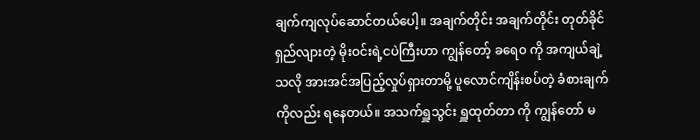ချက်ကျလုပ်ဆောင်တယ်ပေါ့။ အချက်တိုင်း အချက်တိုင်း တုတ်ခိုင်ရှည်လျားတဲ့ မိုးဝင်းရဲ့ငပဲကြီးဟာ ကျွန်တော့် ခရေ၀ ကို အကျယ်ချဲ့သလို အားအင်အပြည့်လှုပ်ရှားတာမို့ ပူလောင်ကျိန်းစပ်တဲ့ ခံစားချက်ကိုလည်း ရနေတယ်။ အသက်ရှူသွင်း ရှူထုတ်တာ ကို ကျွန်တော် မ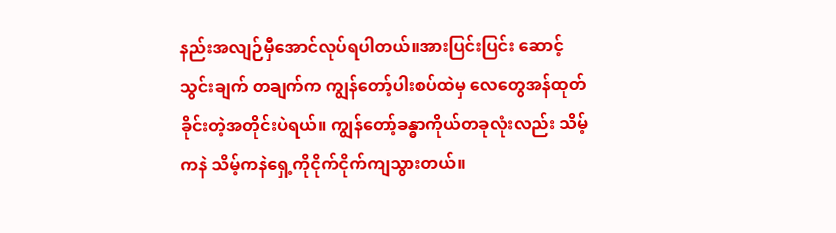နည်းအလျဉ်မှီအောင်လုပ်ရပါတယ်။အားပြင်းပြင်း ဆောင့်သွင်းချက် တချက်က ကျွန်တော့်ပါးစပ်ထဲမှ လေတွေအန်ထုတ် ခိုင်းတဲ့အတိုင်းပဲရယ်။ ကျွန်တော့်ခန္ဓာကိုယ်တခုလုံးလည်း သိမ့်ကနဲ သိမ့်ကနဲရှေ့ကိုငိုက်ငိုက်ကျသွားတယ်။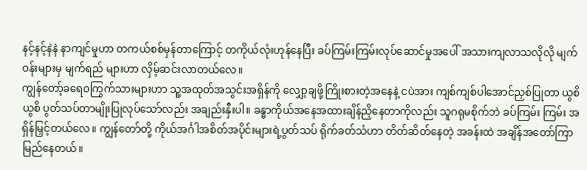နင့်နင့်နဲနဲ နာကျင်မှုဟာ တကယ်စစ်မှန်တာကြောင့် တကိုယ်လုံးဟုန်နေပြီး ခပ်ကြမ်းကြမ်းလုပ်ဆောင်မှုအပေါ် အသားကျလာသလိုလို မျက်ဝန်းများမှ မျက်ရည် များဟာ လှိမ့်ဆင်းလာတယ်လေ။
ကျွန်တော့်ခရေဝကြွက်သားများဟာ သူ့အထုတ်အသွင်းအရှိန်ကို လျှော့ချဖို့ကြိုးစားတဲ့အနေနဲ့ ငပဲအား ကျစ်ကျစ်ပါအောင်ညှစ်ပြုတာ ယွစိယွစိ ပွတ်သပ်တာမျိုးပြုလုပ်သော်လည်း အချည်းနှီးပါ။ ခန္ဓာကိုယ်အနေအထားချိန်ညှိနေတာကိုလည်း သူဂရုမစိုက်ဘဲ ခပ်ကြမ်း ကြမ်း အရှိန်မြှင့်တယ်လေ။ ကျွန်တော်တို့ ကိုယ်အင်္ဂါအစိတ်အပိုင်းများရဲ့ပွတ်သပ် ရိုက်ခတ်သံဟာ တိတ်ဆိတ်နေတဲ့ အခန်းထဲ အချိန်အတော်ကြာမြည်နေတယ်။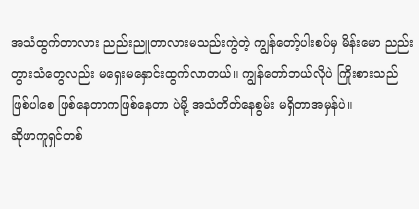အသံထွက်တာလား ညည်းညူတာလားမသည်းကွဲတဲ့ ကျွန်တော့်ပါးစပ်မှ မိန်းမော ညည်းတွားသံတွေလည်း မရှေးမနှောင်းထွက်လာတယ်။ ကျွန်တော်ဘယ်လိုပဲ ကြိုးစားသည်ဖြစ်ပါစေ ဖြစ်နေတာကဖြစ်နေတာ ပဲမို့ အသံတိတ်နေစွမ်း မရှိတာအမှန်ပဲ။
ဆိုဖာကူရှင်တစ်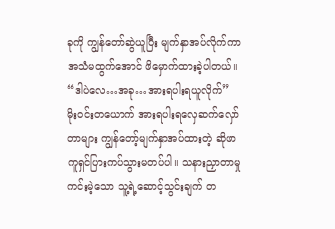ခုကို ကျွန်တော်ဆွဲယူပြီး မျက်နှာအပ်လိုက်ကာ အသံမထွက်အောင် ဖိမှောက်ထားခဲ့ပါတယ်။
“ဒါပဲလေ…အခု…အားရပါးရယူလိုက်”
မိုးဝင်းတယောက် အားရပါးရလှေဆက်လှော်တာများ ကျွန်တော့်မျက်နှာအပ်ထားတဲ့ ဆိုဖာကူရှင်ပြားကပ်သွားမတပ်ပါ။ သနားညှာတာမှု ကင်းမဲ့သော သူ့ရဲ့ဆောင့်သွင်းချက် တ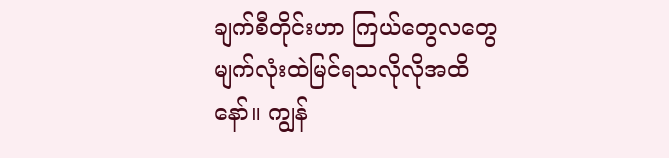ချက်စီတိုင်းဟာ ကြယ်တွေလတွေမျက်လုံးထဲမြင်ရသလိုလိုအထိနော်။ ကျွန်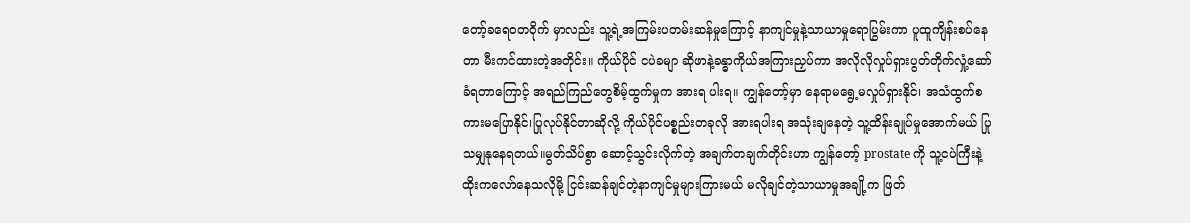တော့်ခရေဝတဝိုက် မှာလည်း သူ့ရဲ့အကြမ်းပတမ်းဆန်မှုကြောင့် နာကျင်မှုနဲ့သာယာမှုရောပြွမ်းကာ ပူထူကျိန်းစပ်နေတာ မီးကင်ထားတဲ့အတိုင်း။ ကိုယ်ပိုင် ငပဲခမျာ ဆိုဖာနဲ့ခန္ဓာကိုယ်အကြားညှပ်ကာ အလိုလိုလှုပ်ရှားပွတ်တိုက်လှုံ့ဆော်ခံရတာကြောင့် အရည်ကြည်တွေစိမ့်ထွက်မှုက အားရ ပါးရ။ ကျွန်တော့်မှာ နေရာမရွေ့မလှုပ်ရှားနိုင်၊ အသံထွက်စကားမပြောနိုင်၊ပြုလုပ်နိုင်တာဆိုလို့ ကိုယ်ပိုင်ပစ္စည်းတခုလို အားရပါးရ အသုံးချနေတဲ့ သူ့ထိန်းချုပ်မှုအောက်မယ် ပြုသမျှနုနေရတယ်။မွတ်သိပ်စွာ ဆောင့်သွင်းလိုက်တဲ့ အချက်တချက်တိုင်းဟာ ကျွန်တော့် prostate ကို သူ့ငပဲကြီးနဲ့ထိုးကလော်နေသလိုမို့ ငြင်းဆန်ချင်တဲ့နာကျင်မှုများကြားမယ် မလိုချင်တဲ့သာယာမှုအချို့က ဖြတ်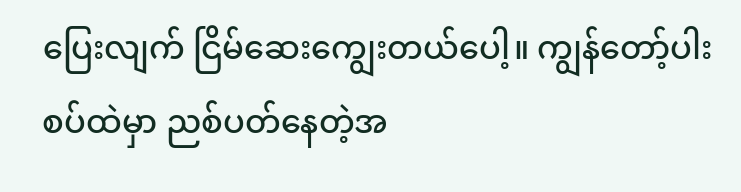ပြေးလျက် ငြိမ်ဆေးကျွေးတယ်ပေါ့။ ကျွန်တော့်ပါးစပ်ထဲမှာ ညစ်ပတ်နေတဲ့အ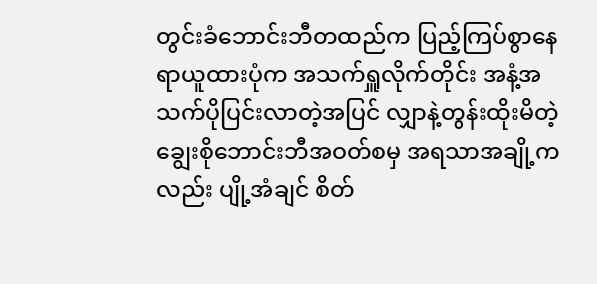တွင်းခံဘောင်းဘီတထည်က ပြည့်ကြပ်စွာနေရာယူထားပုံက အသက်ရှူလိုက်တိုင်း အနံ့အသက်ပိုပြင်းလာတဲ့အပြင် လျှာနဲ့တွန်းထိုးမိတဲ့ ချွေးစိုဘောင်းဘီအဝတ်စမှ အရသာအချို့ကလည်း ပျို့အံချင် စိတ်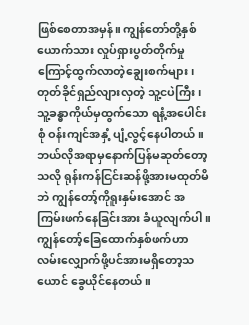ဖြစ်စေတာအမှန်။ ကျွန်တော်တို့နှစ်ယောက်သား လှုပ်ရှားပွတ်တိုက်မှုကြောင့်ထွက်လာတဲ့ချွေးစက်များ၊ တုတ်ခိုင်ရှည်လျားလှတဲ့ သူ့ငပဲကြီး၊ သူ့ခန္ဓာကိုယ်မှထွက်သော ရနံ့အပေါင်းစုံ ဝန်းကျင်အနှံ့ ပျံ့လွင့်နေပါတယ်။
ဘယ်လိုအရာမှနောက်ပြန်မဆုတ်တော့သလို ရုန်းကန်ငြင်းဆန်ဖို့အားမထုတ်မိဘဲ ကျွန်တော့်ကိုရူးနှမ်းအောင် အကြမ်းဖက်နေခြင်းအား ခံယူလျက်ပါ။ ကျွန်တော့်ခြေထောက်နှစ်ဖက်ဟာ လမ်းလျှောက်ဖို့ပင်အားမရှိတော့သယောင် ခွေယိုင်နေတယ်။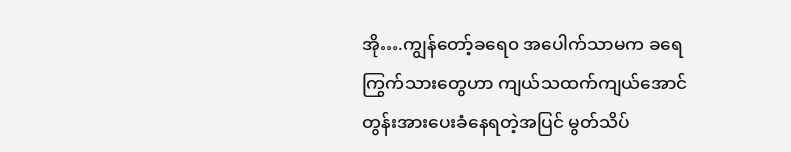အို….ကျွန်တော့်ခရေ၀ အပေါက်သာမက ခရေကြွက်သားတွေဟာ ကျယ်သထက်ကျယ်အောင် တွန်းအားပေးခံနေရတဲ့အပြင် မွတ်သိပ်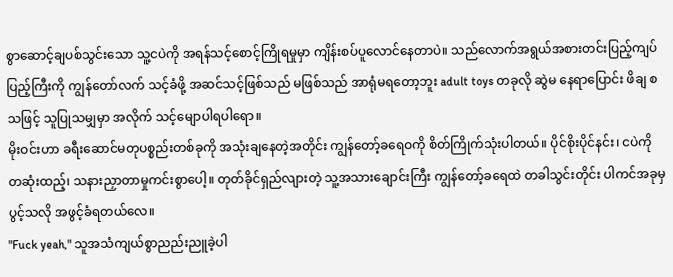စွာဆောင့်ချပစ်သွင်းသော သူ့ငပဲကို အရန်သင့်စောင့်ကြိုရမှုမှာ ကျိန်းစပ်ပူလောင်နေတာပဲ။ သည်လောက်အရွယ်အစားတင်းပြည့်ကျပ်ပြည့်ကြီးကို ကျွန်တော်လက် သင့်ခံဖို့ အဆင်သင့်ဖြစ်သည် မဖြစ်သည် အာရုံမရတော့ဘူး adult toys တခုလို ဆွဲမ နေရာပြောင်း ဖိချ စသဖြင့် သူပြုသမျှမှာ အလိုက် သင့်မျောပါရပါရော။
မိုးဝင်းဟာ ခရီးဆောင်မတုပစ္စည်းတစ်ခုကို အသုံးချနေတဲ့အတိုင်း ကျွန်တော့်ခရေဝကို စိတ်ကြိုက်သုံးပါတယ်။ ပိုင်စိုးပိုင်နင်း၊ ငပဲကို တဆုံးထည့်၊ သနားညှာတာမှုကင်းစွာပေါ့။ တုတ်ခိုင်ရှည်လျားတဲ့ သူ့အသားချောင်းကြီး ကျွန်တော့်ခရေထဲ တခါသွင်းတိုင်း ပါကင်အခုမှ ပွင့်သလို အဖွင့်ခံရတယ်လေ။
"Fuck yeah," သူအသံကျယ်စွာညည်းညူခဲ့ပါ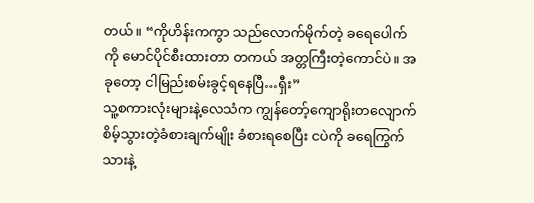တယ်။ “ကိုဟိန်းကကွာ သည်လောက်မိုက်တဲ့ ခရေပေါက်ကို မောင်ပိုင်စီးထားတာ တကယ် အတ္တကြီးတဲ့ကောင်ပဲ။ အခုတော့ ငါမြည်းစမ်းခွင့်ရနေပြီ…ရှီး”
သူ့စကားလုံးများနဲ့လေသံက ကျွန်တော့်ကျောရိုးတလျောက်စိမ့်သွားတဲ့ခံစားချက်မျိုး ခံစားရစေပြီး ငပဲကို ခရေကြွက်သားနဲ့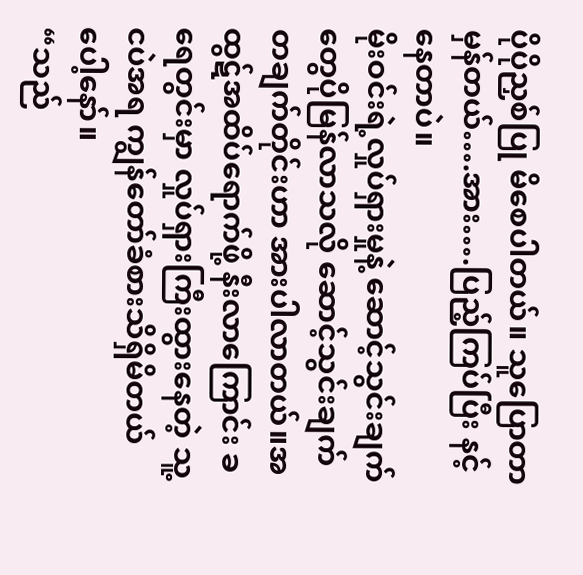ပိုပိုညှစ်ပြု မိစေပါတယ်။ သူပြောတာမှန်တယ်….အား….ပြည့်ကြပ်ပြီး နင့်နေတာပဲ။
မိုးဝင်းရဲ့လှုပ်ရှားမှုနဲ့ ဆောင့်သွင်းချက်တွေပိုမြန်လာသလို ဆောင့်သွင်းချက်တချက်တိုင်းဟာ အားပါလာတယ်။အထွဋ်အထိပ်ရောက်ဖို့ နီးလာကြောင်း ခရေတွင်းမှာ လှုပ်ရှားကြီးထွားနေတဲ့ သူ့ငပဲအရ ကျွန်တော်ခံစားသိရှိမိတယ်ပေါ့နော်။
“သည်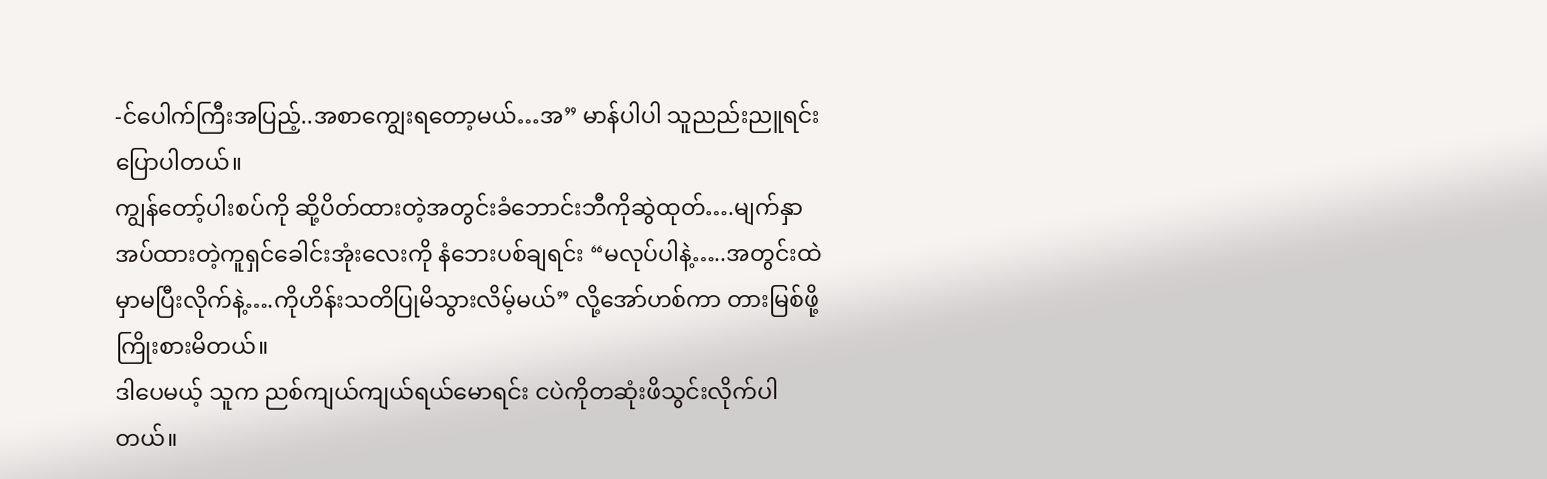-င်ပေါက်ကြီးအပြည့်..အစာကျွေးရတော့မယ်…အ” မာန်ပါပါ သူညည်းညူရင်းပြောပါတယ်။
ကျွန်တော့်ပါးစပ်ကို ဆို့ပိတ်ထားတဲ့အတွင်းခံဘောင်းဘီကိုဆွဲထုတ်….မျက်နှာအပ်ထားတဲ့ကူရှင်ခေါင်းအုံးလေးကို နံဘေးပစ်ချရင်း “မလုပ်ပါနဲ့…..အတွင်းထဲမှာမပြီးလိုက်နဲ့….ကိုဟိန်းသတိပြုမိသွားလိမ့်မယ်” လို့အော်ဟစ်ကာ တားမြစ်ဖို့ကြိုးစားမိတယ်။
ဒါပေမယ့် သူက ညစ်ကျယ်ကျယ်ရယ်မောရင်း ငပဲကိုတဆုံးဖိသွင်းလိုက်ပါတယ်။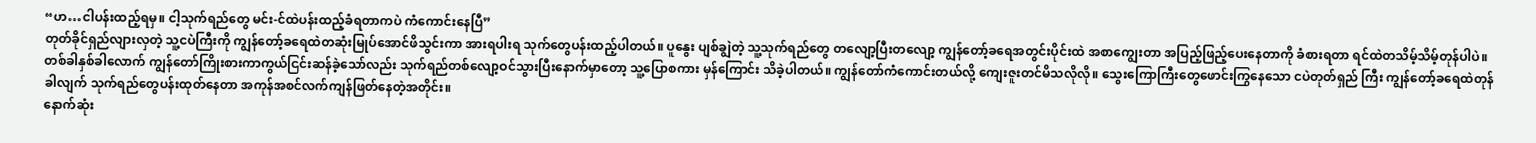“ဟ…ငါပန်းထည့်ရမှ။ ငါ့သုက်ရည်တွေ မင်း-င်ထဲပန်းထည့်ခံရတာကပဲ ကံကောင်းနေပြီ”
တုတ်ခိုင်ရှည်လျားလှတဲ့ သူ့ငပဲကြီးကို ကျွန်တော့်ခရေထဲတဆုံးမြုပ်အောင်ဖိသွင်းကာ အားရပါးရ သုက်တွေပန်းထည့်ပါတယ်။ ပူနွေး ပျစ်ချွဲတဲ့ သူ့သုက်ရည်တွေ တလျော့ပြီးတလျော့ ကျွန်တော့်ခရေအတွင်းပိုင်းထဲ အစာကျွေးတာ အပြည့်ဖြည့်ပေးနေတာကို ခံစားရတာ ရင်ထဲတသိမ့်သိမ့်တုန်ပါပဲ။
တစ်ခါနှစ်ခါလောက် ကျွန်တော်ကြိုးစားကာကွယ်ငြင်းဆန်ခဲ့သော်လည်း သုက်ရည်တစ်လျော့ဝင်သွားပြီးနောက်မှာတော့ သူ့ပြောစကား မှန်ကြောင်း သိခဲ့ပါတယ်။ ကျွန်တော်ကံကောင်းတယ်လို့ ကျေးဇူးတင်မိသလိုလို။ သွေးကြောကြီးတွေဖောင်းကြွနေသော ငပဲတုတ်ရှည် ကြီး ကျွန်တော့်ခရေထဲတုန်ခါလျက် သုက်ရည်တွေပန်းထုတ်နေတာ အကုန်အစင်လက်ကျန်ဖြတ်နေတဲ့အတိုင်း။
နောက်ဆုံး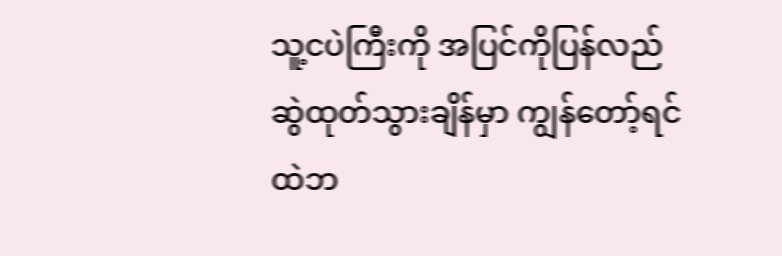သူ့ငပဲကြီးကို အပြင်ကိုပြန်လည်ဆွဲထုတ်သွားချိန်မှာ ကျွန်တော့်ရင်ထဲဘ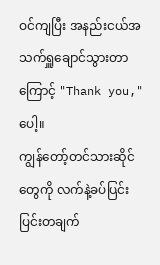ဝင်ကျပြီး အနည်းငယ်အသက်ရှူချောင်သွားတာ ကြောင့် "Thank you," ပေါ့။
ကျွန်တော့်တင်သားဆိုင်တွေကို လက်နဲ့ခပ်ပြင်းပြင်းတချက်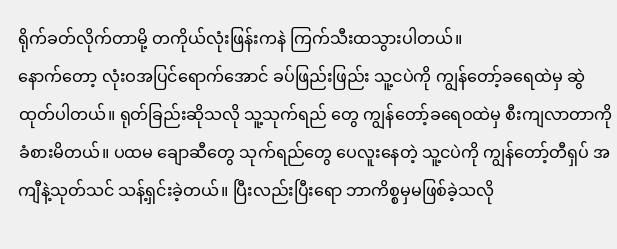ရိုက်ခတ်လိုက်တာမို့ တကိုယ်လုံးဖြန်းကနဲ ကြက်သီးထသွားပါတယ်။
နောက်တော့ လုံးဝအပြင်ရောက်အောင် ခပ်ဖြည်းဖြည်း သူ့ငပဲကို ကျွန်တော့်ခရေထဲမှ ဆွဲထုတ်ပါတယ်။ ရုတ်ခြည်းဆိုသလို သူ့သုက်ရည် တွေ ကျွန်တော့်ခရေဝထဲမှ စီးကျလာတာကို ခံစားမိတယ်။ ပထမ ချောဆီတွေ သုက်ရည်တွေ ပေလူးနေတဲ့ သူ့ငပဲကို ကျွန်တော့်တီရှပ် အကျီနဲ့သုတ်သင် သန့်ရှင်းခဲ့တယ်။ ပြီးလည်းပြီးရော ဘာကိစ္စမှမဖြစ်ခဲ့သလို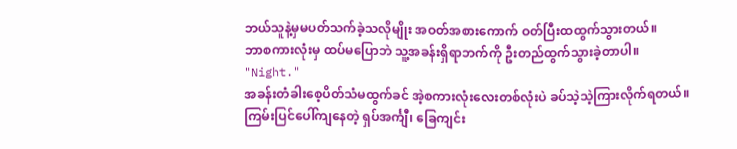ဘယ်သူနဲ့မှမပတ်သက်ခဲ့သလိုမျိုး အဝတ်အစားကောက် ဝတ်ပြီးထထွက်သွားတယ်။
ဘာစကားလုံးမှ ထပ်မပြောဘဲ သူ့အခန်းရှိရာဘက်ကို ဦးတည်ထွက်သွားခဲ့တာပါ။
"Night."
အခန်းတံခါးစေ့ပိတ်သံမထွက်ခင် အဲ့စကားလုံးလေးတစ်လုံးပဲ ခပ်သဲ့သဲ့ကြားလိုက်ရတယ်။
ကြမ်းပြင်ပေါ်ကျနေတဲ့ ရှပ်အင်္ကျီ၊ ခြေကျင်း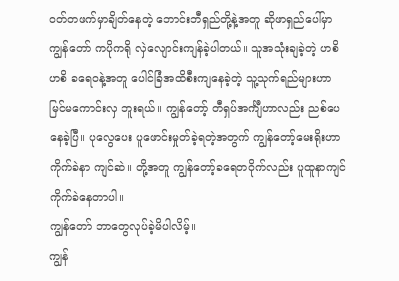ဝတ်တဖက်မှာချိတ်နေတဲ့ ဘောင်းဘီရှည်တို့နဲ့အတူ ဆိုဖာရှည်ပေါ်မှာ ကျွန်တော် ကပိုကရို လှဲလျောင်းကျန်ခဲ့ပါတယ်။ သူအသုံးချခဲ့တဲ့ ဟစိဟစိ ခရေဝနဲ့အတူ ပေါင်ခြံအထိစီးကျနေခဲ့တဲ့ သူ့သုက်ရည်များဟာ မြင်မကောင်းလှ ဘူးရယ်။ ကျွန်တော့် တီရှပ်အင်္ကျီဟာလည်း ညစ်ပေနေခဲ့ပြီ။ ပုလွေပေး ပူဖောင်းမှုတ်ခဲ့ရတဲ့အတွက် ကျွန်တော့်မေးရိုးဟာ ကိုက်ခဲနာ ကျင်ဆဲ။ တို့အတူ ကျွန်တော့်ခရေတဝိုက်လည်း ပူထူနာကျင် ကိုက်ခဲနေတာပါ။
ကျွန်တော် ဘာတွေလုပ်ခဲ့မိပါလိမ့်။
ကျွန်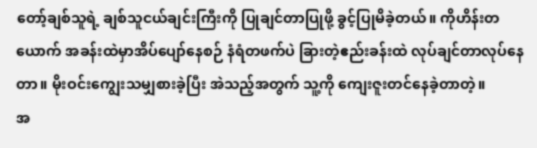တော့်ချစ်သူရဲ့ ချစ်သူငယ်ချင်းကြီးကို ပြုချင်တာပြုဖို့ ခွင့်ပြုမိခဲ့တယ်။ ကိုဟိန်းတယောက် အခန်းထဲမှာအိပ်ပျော်နေစဉ် နံရံတဖက်ပဲ ခြားတဲ့ဧည်းခန်းထဲ လုပ်ချင်တာလုပ်နေတာ။ မိုးဝင်းကျွေးသမျှစားခဲ့ပြီး အဲသည့်အတွက် သူ့ကို ကျေးဇူးတင်နေခဲ့တာတဲ့။
အ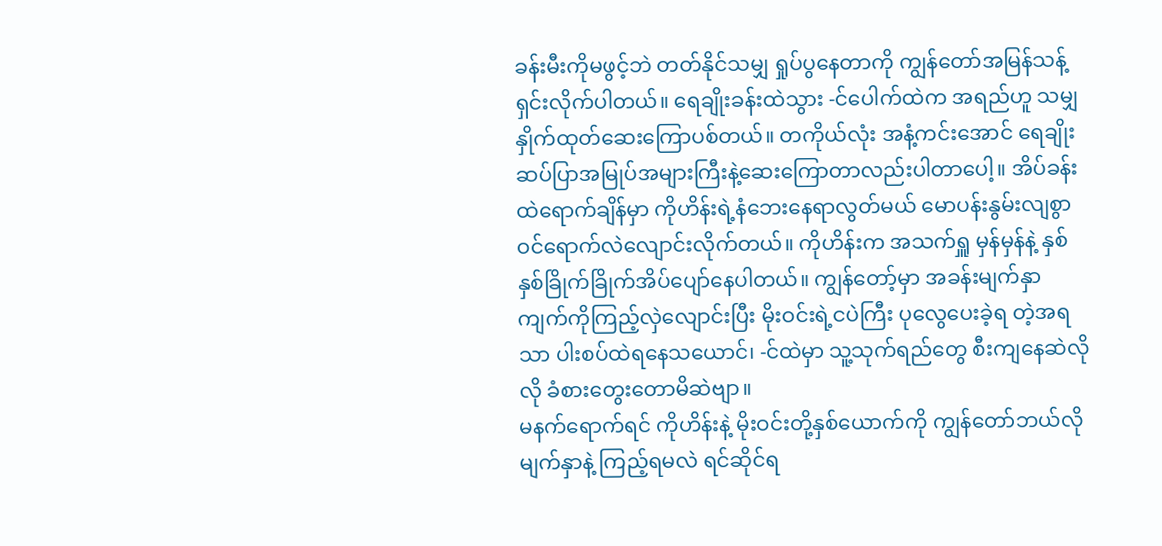ခန်းမီးကိုမဖွင့်ဘဲ တတ်နိုင်သမျှ ရှုပ်ပွနေတာကို ကျွန်တော်အမြန်သန့်ရှင်းလိုက်ပါတယ်။ ရေချိုးခန်းထဲသွား -င်ပေါက်ထဲက အရည်ဟူ သမျှ နှိုက်ထုတ်ဆေးကြောပစ်တယ်။ တကိုယ်လုံး အနံ့ကင်းအောင် ရေချိုးဆပ်ပြာအမြုပ်အများကြီးနဲ့ဆေးကြောတာလည်းပါတာပေါ့။ အိပ်ခန်းထဲရောက်ချိန်မှာ ကိုဟိန်းရဲ့နံဘေးနေရာလွတ်မယ် မောပန်းနွမ်းလျစွာဝင်ရောက်လဲလျောင်းလိုက်တယ်။ ကိုဟိန်းက အသက်ရှူ မှန်မှန်နဲ့ နှစ်နှစ်ခြိုက်ခြိုက်အိပ်ပျော်နေပါတယ်။ ကျွန်တော့်မှာ အခန်းမျက်နှာကျက်ကိုကြည့်လှဲလျောင်းပြီး မိုးဝင်းရဲ့ငပဲကြီး ပုလွေပေးခဲ့ရ တဲ့အရသာ ပါးစပ်ထဲရနေသယောင်၊ -င်ထဲမှာ သူ့သုက်ရည်တွေ စီးကျနေဆဲလိုလို ခံစားတွေးတောမိဆဲဗျာ။
မနက်ရောက်ရင် ကိုဟိန်းနဲ့ မိုးဝင်းတို့နှစ်ယောက်ကို ကျွန်တော်ဘယ်လိုမျက်နှာနဲ့ ကြည့်ရမလဲ ရင်ဆိုင်ရ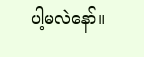ပါ့မလဲနော်။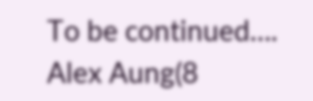To be continued….
Alex Aung(8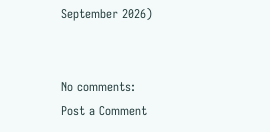September 2026)


No comments:
Post a Comment